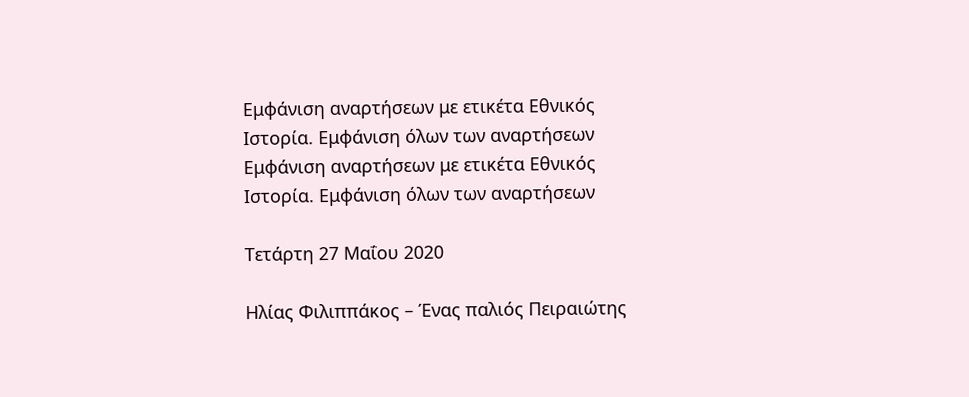Εμφάνιση αναρτήσεων με ετικέτα Εθνικός Ιστορία. Εμφάνιση όλων των αναρτήσεων
Εμφάνιση αναρτήσεων με ετικέτα Εθνικός Ιστορία. Εμφάνιση όλων των αναρτήσεων

Τετάρτη 27 Μαΐου 2020

Ηλίας Φιλιππάκος – Ένας παλιός Πειραιώτης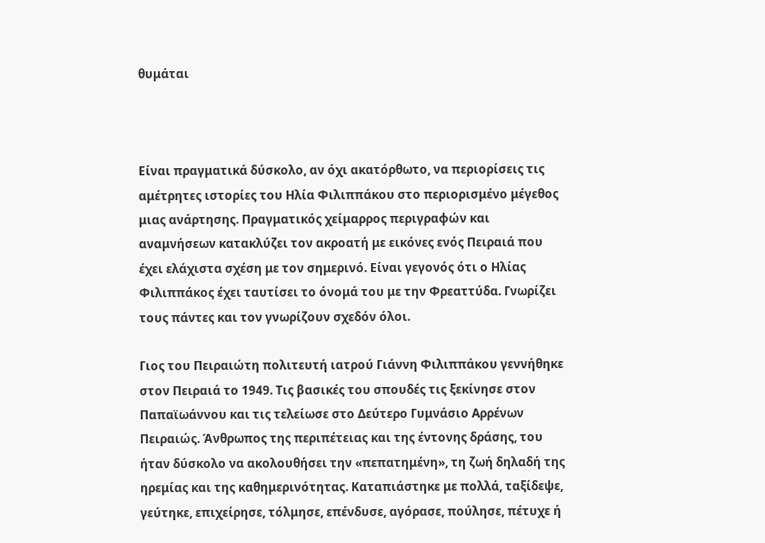θυμάται



Είναι πραγματικά δύσκολο, αν όχι ακατόρθωτο, να περιορίσεις τις αμέτρητες ιστορίες του Ηλία Φιλιππάκου στο περιορισμένο μέγεθος μιας ανάρτησης. Πραγματικός χείμαρρος περιγραφών και αναμνήσεων κατακλύζει τον ακροατή με εικόνες ενός Πειραιά που έχει ελάχιστα σχέση με τον σημερινό. Είναι γεγονός ότι ο Ηλίας Φιλιππάκος έχει ταυτίσει το όνομά του με την Φρεαττύδα. Γνωρίζει τους πάντες και τον γνωρίζουν σχεδόν όλοι.

Γιος του Πειραιώτη πολιτευτή ιατρού Γιάννη Φιλιππάκου γεννήθηκε στον Πειραιά το 1949. Τις βασικές του σπουδές τις ξεκίνησε στον Παπαϊωάννου και τις τελείωσε στο Δεύτερο Γυμνάσιο Αρρένων Πειραιώς. Άνθρωπος της περιπέτειας και της έντονης δράσης, του ήταν δύσκολο να ακολουθήσει την «πεπατημένη», τη ζωή δηλαδή της ηρεμίας και της καθημερινότητας. Καταπιάστηκε με πολλά, ταξίδεψε, γεύτηκε, επιχείρησε, τόλμησε, επένδυσε, αγόρασε, πούλησε, πέτυχε ή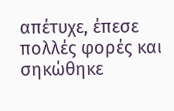απέτυχε, έπεσε πολλές φορές και σηκώθηκε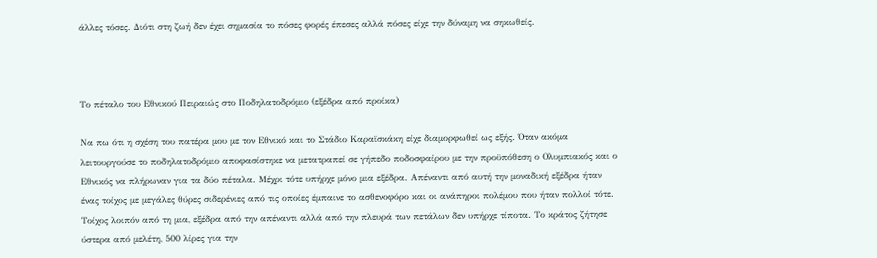άλλες τόσες. Διότι στη ζωή δεν έχει σημασία το πόσες φορές έπεσες αλλά πόσες είχε την δύναμη να σηκωθείς.



Το πέταλο του Εθνικού Πειραιώς στο Ποδηλατοδρόμιο (εξέδρα από προίκα)

Να πω ότι η σχέση του πατέρα μου με τον Εθνικό και το Στάδιο Καραϊσκάκη είχε διαμορφωθεί ως εξής. Όταν ακόμα λειτουργούσε το ποδηλατοδρόμιο αποφασίστηκε να μετατραπεί σε γήπεδο ποδοσφαίρου με την προϋπόθεση ο Ολυμπιακός και ο Εθνικός να πλήρωναν για τα δύο πέταλα. Μέχρι τότε υπήρχε μόνο μια εξέδρα. Απέναντι από αυτή την μοναδική εξέδρα ήταν ένας τοίχος με μεγάλες θύρες σιδερένιες από τις οποίες έμπαινε το ασθενοφόρο και οι ανάπηροι πολέμου που ήταν πολλοί τότε. Τοίχος λοιπόν από τη μια, εξέδρα από την απέναντι αλλά από την πλευρά των πετάλων δεν υπήρχε τίποτα. Το κράτος ζήτησε ύστερα από μελέτη, 500 λίρες για την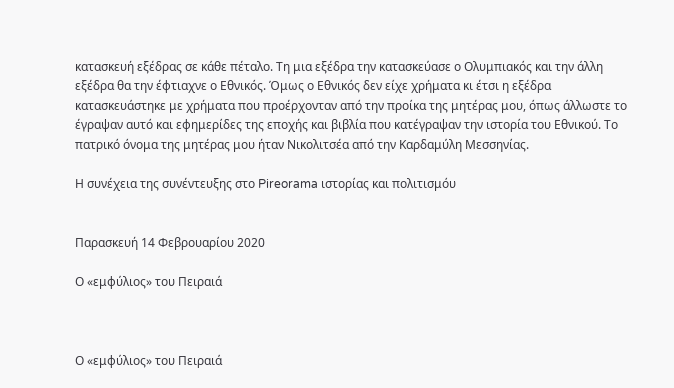κατασκευή εξέδρας σε κάθε πέταλο. Τη μια εξέδρα την κατασκεύασε ο Ολυμπιακός και την άλλη εξέδρα θα την έφτιαχνε ο Εθνικός. Όμως ο Εθνικός δεν είχε χρήματα κι έτσι η εξέδρα κατασκευάστηκε με χρήματα που προέρχονταν από την προίκα της μητέρας μου, όπως άλλωστε το έγραψαν αυτό και εφημερίδες της εποχής και βιβλία που κατέγραψαν την ιστορία του Εθνικού. Το πατρικό όνομα της μητέρας μου ήταν Νικολιτσέα από την Καρδαμύλη Μεσσηνίας.

Η συνέχεια της συνέντευξης στο Pireorama ιστορίας και πολιτισμόυ


Παρασκευή 14 Φεβρουαρίου 2020

Ο «εμφύλιος» του Πειραιά



Ο «εμφύλιος» του Πειραιά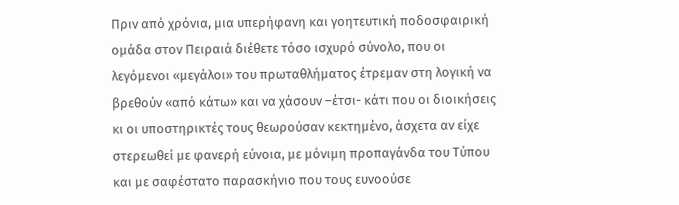Πριν από χρόνια, μια υπερήφανη και γοητευτική ποδοσφαιρική ομάδα στον Πειραιά διέθετε τόσο ισχυρό σύνολο, που οι λεγόμενοι «μεγάλοι» του πρωταθλήματος έτρεμαν στη λογική να βρεθούν «από κάτω» και να χάσουν –έτσι- κάτι που οι διοικήσεις κι οι υποστηρικτές τους θεωρούσαν κεκτημένο, άσχετα αν είχε στερεωθεί με φανερή εύνοια, με μόνιμη προπαγάνδα του Τύπου και με σαφέστατο παρασκήνιο που τους ευνοούσε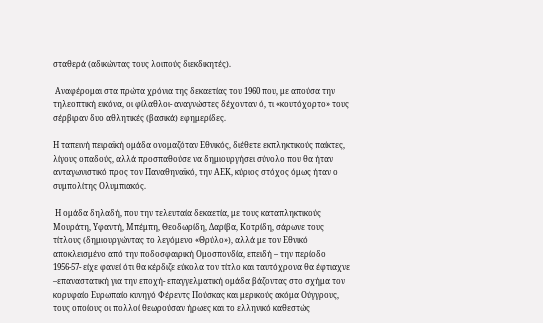σταθερά (αδικώντας τους λοιπούς διεκδικητές).

 Αναφέρομαι στα πρώτα χρόνια της δεκαετίας του 1960 που, με απούσα την τηλεοπτική εικόνα, οι φίλαθλοι- αναγνώστες δέχονταν ό, τι «κουτόχορτο» τους σέρβιραν δυο αθλητικές (βασικά) εφημερίδες.

Η ταπεινή πειραϊκή ομάδα ονομαζόταν Εθνικός, διέθετε εκπληκτικούς παίκτες, λίγους οπαδούς, αλλά προσπαθούσε να δημιουργήσει σύνολο που θα ήταν ανταγωνιστικό προς τον Παναθηναϊκό, την ΑΕΚ, κύριος στόχος όμως ήταν ο συμπολίτης Ολυμπιακός.

 Η ομάδα δηλαδή, που την τελευταία δεκαετία, με τους καταπληκτικούς Μουράτη, Υφαντή, Μπέμπη, Θεοδωρίδη, Δαρίβα, Κοτρίδη, σάρωνε τους τίτλους (δημιουργώντας το λεγόμενο «Θρύλο»), αλλά με τον Εθνικό αποκλεισμένο από την ποδοσφαιρική Ομοσπονδία, επειδή – την περίοδο 1956-57- είχε φανεί ότι θα κέρδιζε εύκολα τον τίτλο και ταυτόχρονα θα έφτιαχνε –επαναστατική για την εποχή- επαγγελματική ομάδα βάζοντας στο σχήμα τον κορυφαίο Ευρωπαίο κυνηγό Φέρεντς Πούσκας και μερικούς ακόμα Ούγγρους, τους οποίους οι πολλοί θεωρούσαν ήρωες και το ελληνικό καθεστώς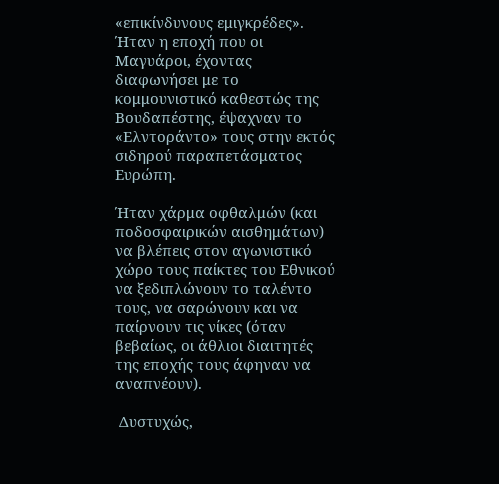«επικίνδυνους εμιγκρέδες». Ήταν η εποχή που οι Μαγυάροι, έχοντας διαφωνήσει με το κομμουνιστικό καθεστώς της Βουδαπέστης, έψαχναν το «Ελντοράντο» τους στην εκτός σιδηρού παραπετάσματος Ευρώπη.

Ήταν χάρμα οφθαλμών (και ποδοσφαιρικών αισθημάτων) να βλέπεις στον αγωνιστικό χώρο τους παίκτες του Εθνικού να ξεδιπλώνουν το ταλέντο τους, να σαρώνουν και να παίρνουν τις νίκες (όταν βεβαίως, οι άθλιοι διαιτητές της εποχής τους άφηναν να αναπνέουν).

 Δυστυχώς,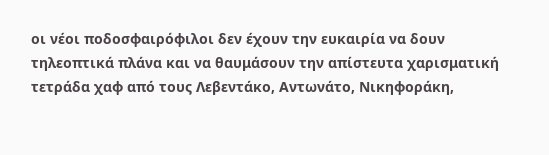οι νέοι ποδοσφαιρόφιλοι δεν έχουν την ευκαιρία να δουν τηλεοπτικά πλάνα και να θαυμάσουν την απίστευτα χαρισματική τετράδα χαφ από τους Λεβεντάκο, Αντωνάτο, Νικηφοράκη,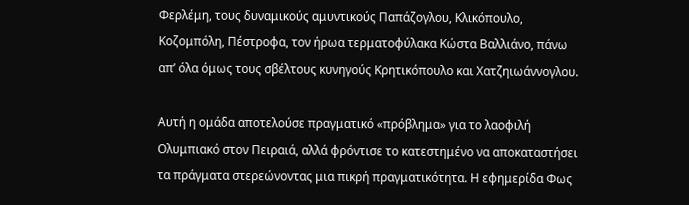Φερλέμη, τους δυναμικούς αμυντικούς Παπάζογλου, Κλικόπουλο, Κοζομπόλη, Πέστροφα, τον ήρωα τερματοφύλακα Κώστα Βαλλιάνο, πάνω απ’ όλα όμως τους σβέλτους κυνηγούς Κρητικόπουλο και Χατζηιωάννογλου.

Αυτή η ομάδα αποτελούσε πραγματικό «πρόβλημα» για το λαοφιλή Ολυμπιακό στον Πειραιά, αλλά φρόντισε το κατεστημένο να αποκαταστήσει τα πράγματα στερεώνοντας μια πικρή πραγματικότητα. Η εφημερίδα Φως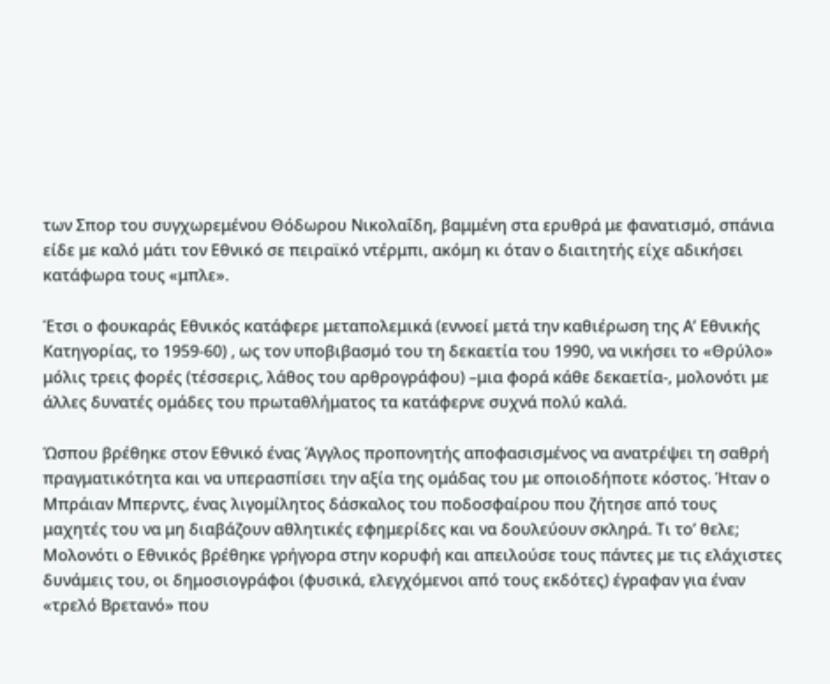των Σπορ του συγχωρεμένου Θόδωρου Νικολαΐδη, βαμμένη στα ερυθρά με φανατισμό, σπάνια είδε με καλό μάτι τον Εθνικό σε πειραϊκό ντέρμπι, ακόμη κι όταν ο διαιτητής είχε αδικήσει κατάφωρα τους «μπλε».

Έτσι ο φουκαράς Εθνικός κατάφερε μεταπολεμικά (εννοεί μετά την καθιέρωση της Α’ Εθνικής Κατηγορίας, το 1959-60) , ως τον υποβιβασμό του τη δεκαετία του 1990, να νικήσει το «Θρύλο» μόλις τρεις φορές (τέσσερις, λάθος του αρθρογράφου) –μια φορά κάθε δεκαετία-, μολονότι με άλλες δυνατές ομάδες του πρωταθλήματος τα κατάφερνε συχνά πολύ καλά.

Ώσπου βρέθηκε στον Εθνικό ένας Άγγλος προπονητής αποφασισμένος να ανατρέψει τη σαθρή πραγματικότητα και να υπερασπίσει την αξία της ομάδας του με οποιοδήποτε κόστος. Ήταν ο Μπράιαν Μπερντς, ένας λιγομίλητος δάσκαλος του ποδοσφαίρου που ζήτησε από τους μαχητές του να μη διαβάζουν αθλητικές εφημερίδες και να δουλεύουν σκληρά. Τι το’ θελε; Μολονότι ο Εθνικός βρέθηκε γρήγορα στην κορυφή και απειλούσε τους πάντες με τις ελάχιστες δυνάμεις του, οι δημοσιογράφοι (φυσικά, ελεγχόμενοι από τους εκδότες) έγραφαν για έναν «τρελό Βρετανό» που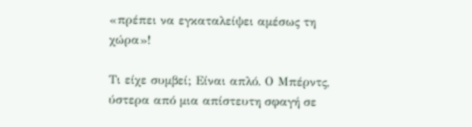«πρέπει να εγκαταλείψει αμέσως τη χώρα»!

Τι είχε συμβεί; Είναι απλό. Ο Μπέρντς, ύστερα από μια απίστευτη σφαγή σε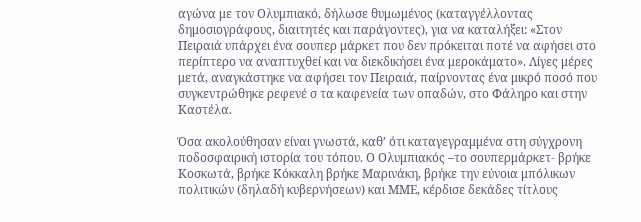αγώνα με τον Ολυμπιακό, δήλωσε θυμωμένος (καταγγέλλοντας δημοσιογράφους, διαιτητές και παράγοντες), για να καταλήξει: «Στον Πειραιά υπάρχει ένα σουπερ μάρκετ που δεν πρόκειται ποτέ να αφήσει στο περίπτερο να αναπτυχθεί και να διεκδικήσει ένα μεροκάματο». Λίγες μέρες μετά, αναγκάστηκε να αφήσει τον Πειραιά, παίρνοντας ένα μικρό ποσό που συγκεντρώθηκε ρεφενέ σ τα καφενεία των οπαδών, στο Φάληρο και στην Καστέλα.

Όσα ακολούθησαν είναι γνωστά, καθ’ ότι καταγεγραμμένα στη σύγχρονη ποδοσφαιρική ιστορία του τόπου. Ο Ολυμπιακός –το σουπερμάρκετ- βρήκε Κοσκωτά, βρήκε Κόκκαλη βρήκε Μαρινάκη, βρήκε την εύνοια μπόλικων πολιτικών (δηλαδή κυβερνήσεων) και ΜΜΕ, κέρδισε δεκάδες τίτλους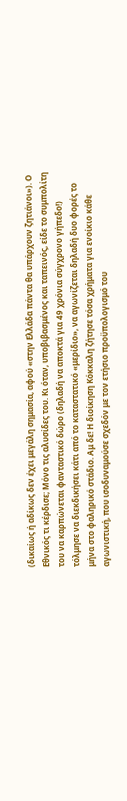(δικαίως ή αδίκως δεν έχει μεγάλη σημασία, αφού «στην Ελλάδα πάντα θα υπάρχουν ζητιάνοι»). Ο Εθνικός τι κέρδισε; Μόνο τις αλυσίδες του. Κι όταν, υποβιβασμένος και ταπεινός, είδε το συμπολίτη του να καρπώνεται φανταστικό δώρο (δηλαδή να αποκτά για 49 χρόνια σύγχρονο γήπεδο!) τόλμησε να διεκδικήσει κάτι από το καταστατικό «μερίδιο», να αγωνίζεται δηλαδή δυο φορές το μήνα στο φαληρικό στάδιο. Αμ δε! Η διοίκηση Κόκκαλη ζήτησε τόσα χρήματα για ενοίκιο κάθε αγωνιστική, που ισοδυναμούσε σχεδόν με τον ετήσιο προϋπολογισμό του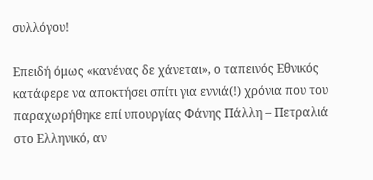συλλόγου!

Επειδή όμως «κανένας δε χάνεται», ο ταπεινός Εθνικός κατάφερε να αποκτήσει σπίτι για εννιά(!) χρόνια που του παραχωρήθηκε επί υπουργίας Φάνης Πάλλη – Πετραλιά στο Ελληνικό, αν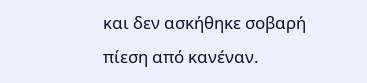και δεν ασκήθηκε σοβαρή πίεση από κανέναν.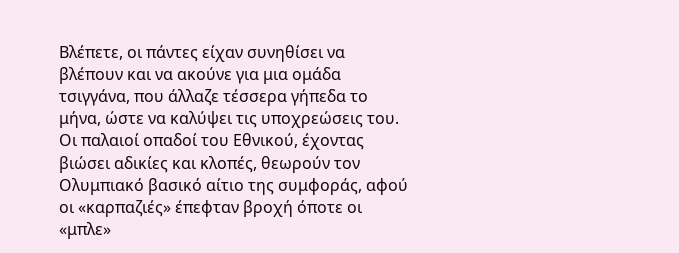Βλέπετε, οι πάντες είχαν συνηθίσει να βλέπουν και να ακούνε για μια ομάδα τσιγγάνα, που άλλαζε τέσσερα γήπεδα το μήνα, ώστε να καλύψει τις υποχρεώσεις του.
Οι παλαιοί οπαδοί του Εθνικού, έχοντας βιώσει αδικίες και κλοπές, θεωρούν τον Ολυμπιακό βασικό αίτιο της συμφοράς, αφού οι «καρπαζιές» έπεφταν βροχή όποτε οι «μπλε»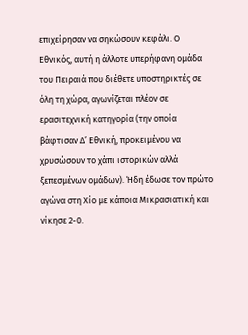επιχείρησαν να σηκώσουν κεφάλι. Ο Εθνικός, αυτή η άλλοτε υπερήφανη ομάδα του Πειραιά που διέθετε υποστηρικτές σε όλη τη χώρα, αγωνίζεται πλέον σε ερασιτεχνική κατηγορία (την οποία βάφτισαν Δ’ Εθνική, προκειμένου να χρυσώσουν το χάπι ιστορικών αλλά ξεπεσμένων ομάδων). Ήδη έδωσε τον πρώτο αγώνα στη Χίο με κάποια Μικρασιατική και νίκησε 2-0.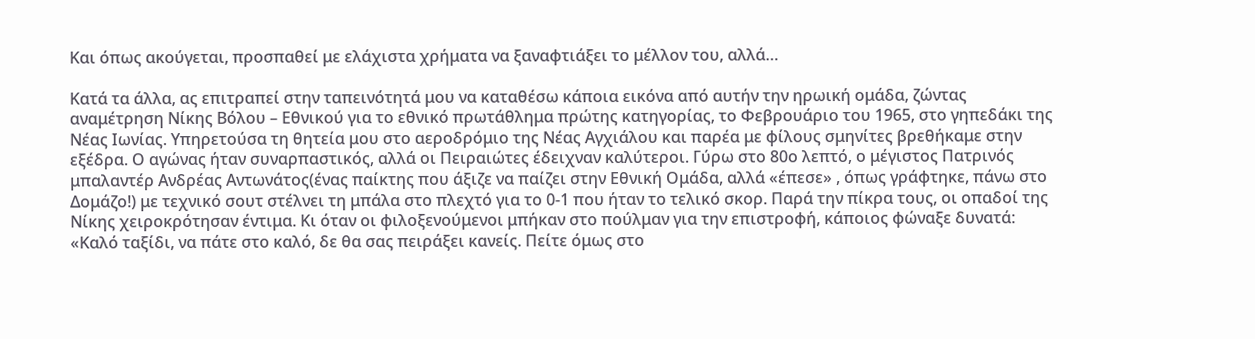Και όπως ακούγεται, προσπαθεί με ελάχιστα χρήματα να ξαναφτιάξει το μέλλον του, αλλά…

Κατά τα άλλα, ας επιτραπεί στην ταπεινότητά μου να καταθέσω κάποια εικόνα από αυτήν την ηρωική ομάδα, ζώντας αναμέτρηση Νίκης Βόλου – Εθνικού για το εθνικό πρωτάθλημα πρώτης κατηγορίας, το Φεβρουάριο του 1965, στο γηπεδάκι της Νέας Ιωνίας. Υπηρετούσα τη θητεία μου στο αεροδρόμιο της Νέας Αγχιάλου και παρέα με φίλους σμηνίτες βρεθήκαμε στην εξέδρα. Ο αγώνας ήταν συναρπαστικός, αλλά οι Πειραιώτες έδειχναν καλύτεροι. Γύρω στο 80ο λεπτό, ο μέγιστος Πατρινός μπαλαντέρ Ανδρέας Αντωνάτος(ένας παίκτης που άξιζε να παίζει στην Εθνική Ομάδα, αλλά «έπεσε» , όπως γράφτηκε, πάνω στο Δομάζο!) με τεχνικό σουτ στέλνει τη μπάλα στο πλεχτό για το 0-1 που ήταν το τελικό σκορ. Παρά την πίκρα τους, οι οπαδοί της Νίκης χειροκρότησαν έντιμα. Κι όταν οι φιλοξενούμενοι μπήκαν στο πούλμαν για την επιστροφή, κάποιος φώναξε δυνατά: «Καλό ταξίδι, να πάτε στο καλό, δε θα σας πειράξει κανείς. Πείτε όμως στο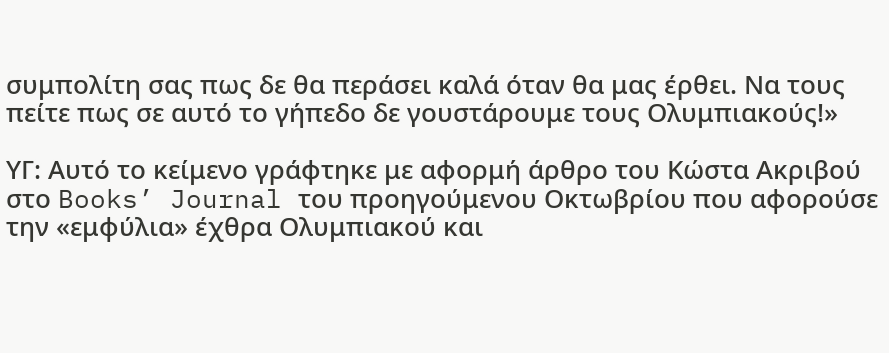συμπολίτη σας πως δε θα περάσει καλά όταν θα μας έρθει. Να τους πείτε πως σε αυτό το γήπεδο δε γουστάρουμε τους Ολυμπιακούς!»

ΥΓ: Αυτό το κείμενο γράφτηκε με αφορμή άρθρο του Κώστα Ακριβού στο Books’ Journal του προηγούμενου Οκτωβρίου που αφορούσε την «εμφύλια» έχθρα Ολυμπιακού και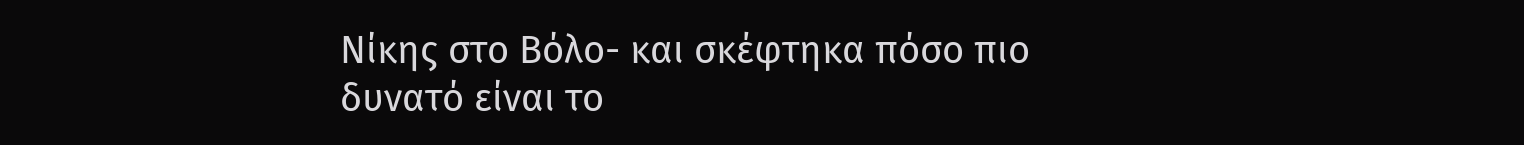Νίκης στο Βόλο- και σκέφτηκα πόσο πιο δυνατό είναι το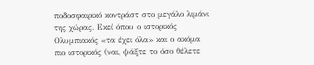ποδοσφαιρικό κοντράστ στο μεγάλο λιμάνι της χώρας. Εκεί όπου ο ιστορικός Ολυμπιακός «τα έχει όλα» και ο ακόμα πιο ιστορικός (ναι, ψάξτε το όσο θέλετε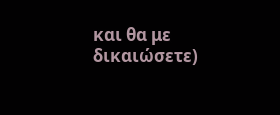και θα με δικαιώσετε)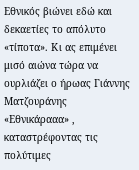Εθνικός βιώνει εδώ και δεκαετίες το απόλυτο «τίποτα». Κι ας επιμένει μισό αιώνα τώρα να ουρλιάζει ο ήρωας Γιάννης Ματζουράνης «Εθνικάρααα» , καταστρέφοντας τις πολύτιμες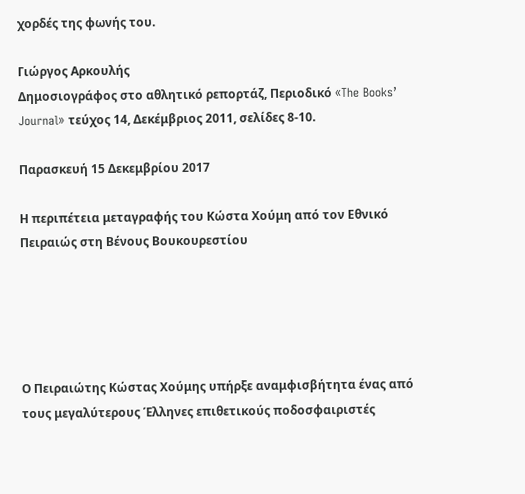χορδές της φωνής του.

Γιώργος Αρκουλής
Δημοσιογράφος στο αθλητικό ρεπορτάζ, Περιοδικό «The Books’ Journal» τεύχος 14, Δεκέμβριος 2011, σελίδες 8-10.

Παρασκευή 15 Δεκεμβρίου 2017

Η περιπέτεια μεταγραφής του Κώστα Χούμη από τον Εθνικό Πειραιώς στη Βένους Βουκουρεστίου





Ο Πειραιώτης Κώστας Χούμης υπήρξε αναμφισβήτητα ένας από τους μεγαλύτερους Έλληνες επιθετικούς ποδοσφαιριστές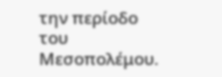την περίοδο του Μεσοπολέμου.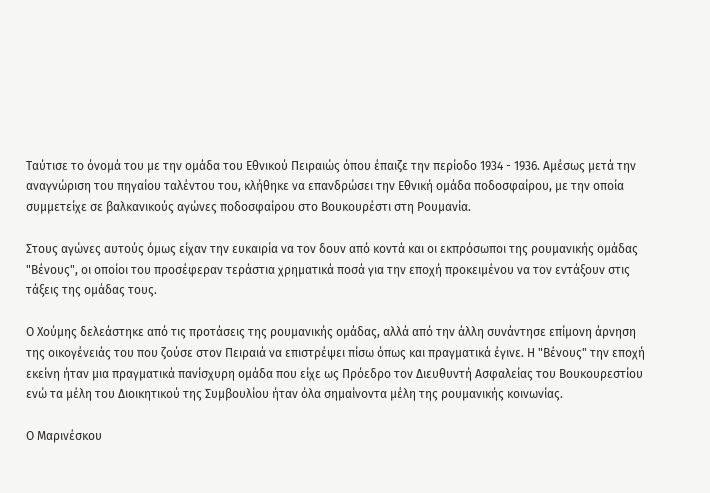Ταύτισε το όνομά του με την ομάδα του Εθνικού Πειραιώς όπου έπαιζε την περίοδο 1934 - 1936. Αμέσως μετά την αναγνώριση του πηγαίου ταλέντου του, κλήθηκε να επανδρώσει την Εθνική ομάδα ποδοσφαίρου, με την οποία συμμετείχε σε βαλκανικούς αγώνες ποδοσφαίρου στο Βουκουρέστι στη Ρουμανία.

Στους αγώνες αυτούς όμως είχαν την ευκαιρία να τον δουν από κοντά και οι εκπρόσωποι της ρουμανικής ομάδας "Βένους", οι οποίοι του προσέφεραν τεράστια χρηματικά ποσά για την εποχή προκειμένου να τον εντάξουν στις τάξεις της ομάδας τους.

Ο Χούμης δελεάστηκε από τις προτάσεις της ρουμανικής ομάδας, αλλά από την άλλη συνάντησε επίμονη άρνηση της οικογένειάς του που ζούσε στον Πειραιά να επιστρέψει πίσω όπως και πραγματικά έγινε. Η "Βένους" την εποχή εκείνη ήταν μια πραγματικά πανίσχυρη ομάδα που είχε ως Πρόεδρο τον Διευθυντή Ασφαλείας του Βουκουρεστίου ενώ τα μέλη του Διοικητικού της Συμβουλίου ήταν όλα σημαίνοντα μέλη της ρουμανικής κοινωνίας.

Ο Μαρινέσκου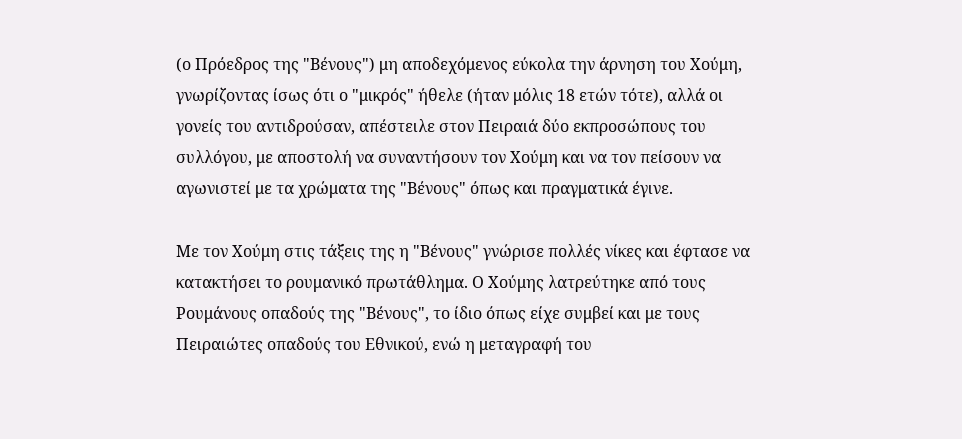(ο Πρόεδρος της "Βένους") μη αποδεχόμενος εύκολα την άρνηση του Χούμη, γνωρίζοντας ίσως ότι ο "μικρός" ήθελε (ήταν μόλις 18 ετών τότε), αλλά οι γονείς του αντιδρούσαν, απέστειλε στον Πειραιά δύο εκπροσώπους του συλλόγου, με αποστολή να συναντήσουν τον Χούμη και να τον πείσουν να αγωνιστεί με τα χρώματα της "Βένους" όπως και πραγματικά έγινε.

Με τον Χούμη στις τάξεις της η "Βένους" γνώρισε πολλές νίκες και έφτασε να κατακτήσει το ρουμανικό πρωτάθλημα. Ο Χούμης λατρεύτηκε από τους Ρουμάνους οπαδούς της "Βένους", το ίδιο όπως είχε συμβεί και με τους Πειραιώτες οπαδούς του Εθνικού, ενώ η μεταγραφή του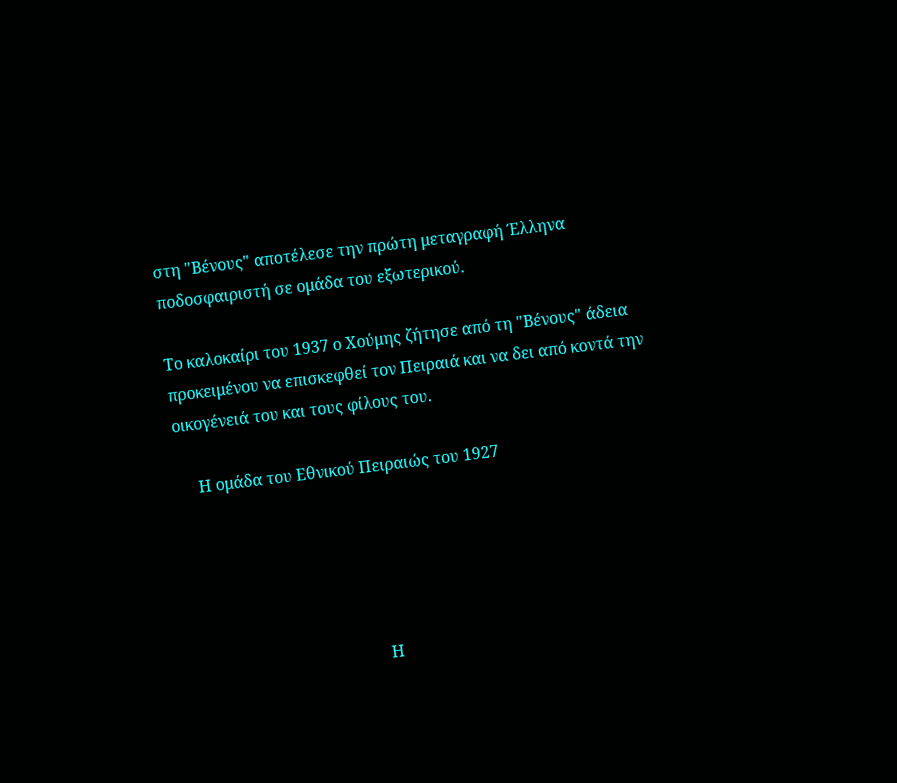στη "Βένους" αποτέλεσε την πρώτη μεταγραφή Έλληνα ποδοσφαιριστή σε ομάδα του εξωτερικού.

Το καλοκαίρι του 1937 ο Χούμης ζήτησε από τη "Βένους" άδεια προκειμένου να επισκεφθεί τον Πειραιά και να δει από κοντά την οικογένειά του και τους φίλους του.

     Η ομάδα του Εθνικού Πειραιώς του 1927





                                                Η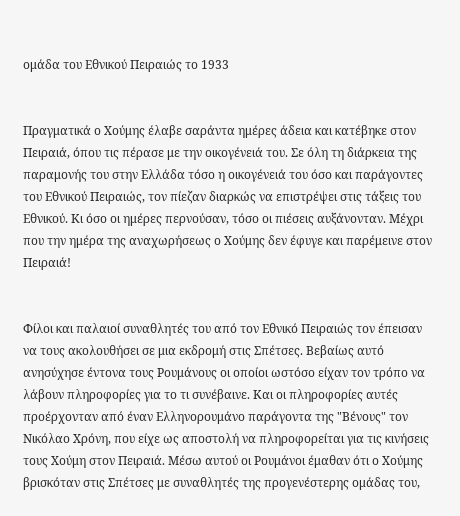ομάδα του Εθνικού Πειραιώς το 1933


Πραγματικά ο Χούμης έλαβε σαράντα ημέρες άδεια και κατέβηκε στον Πειραιά, όπου τις πέρασε με την οικογένειά του. Σε όλη τη διάρκεια της παραμονής του στην Ελλάδα τόσο η οικογένειά του όσο και παράγοντες του Εθνικού Πειραιώς, τον πίεζαν διαρκώς να επιστρέψει στις τάξεις του Εθνικού. Κι όσο οι ημέρες περνούσαν, τόσο οι πιέσεις αυξάνονταν. Μέχρι που την ημέρα της αναχωρήσεως ο Χούμης δεν έφυγε και παρέμεινε στον Πειραιά!


Φίλοι και παλαιοί συναθλητές του από τον Εθνικό Πειραιώς τον έπεισαν να τους ακολουθήσει σε μια εκδρομή στις Σπέτσες. Βεβαίως αυτό ανησύχησε έντονα τους Ρουμάνους οι οποίοι ωστόσο είχαν τον τρόπο να λάβουν πληροφορίες για το τι συνέβαινε. Και οι πληροφορίες αυτές προέρχονταν από έναν Ελληνορουμάνο παράγοντα της "Βένους" τον Νικόλαο Χρόνη, που είχε ως αποστολή να πληροφορείται για τις κινήσεις τους Χούμη στον Πειραιά. Μέσω αυτού οι Ρουμάνοι έμαθαν ότι ο Χούμης βρισκόταν στις Σπέτσες με συναθλητές της προγενέστερης ομάδας του,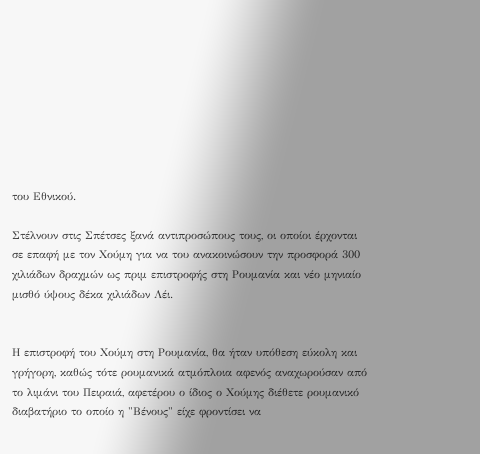του Εθνικού.

Στέλνουν στις Σπέτσες ξανά αντιπροσώπους τους, οι οποίοι έρχονται σε επαφή με τον Χούμη για να του ανακοινώσουν την προσφορά 300 χιλιάδων δραχμών ως πριμ επιστροφής στη Ρουμανία και νέο μηνιαίο μισθό ύψους δέκα χιλιάδων Λέι.


Η επιστροφή του Χούμη στη Ρουμανία, θα ήταν υπόθεση εύκολη και γρήγορη, καθώς τότε ρουμανικά ατμόπλοια αφενός αναχωρούσαν από το λιμάνι του Πειραιά, αφετέρου ο ίδιος ο Χούμης διέθετε ρουμανικό διαβατήριο το οποίο η "Βένους" είχε φροντίσει να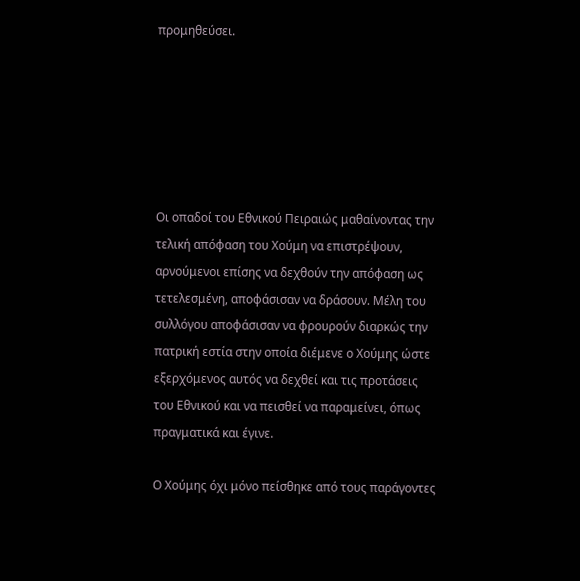προμηθεύσει.






Οι οπαδοί του Εθνικού Πειραιώς μαθαίνοντας την τελική απόφαση του Χούμη να επιστρέψουν, αρνούμενοι επίσης να δεχθούν την απόφαση ως τετελεσμένη, αποφάσισαν να δράσουν. Μέλη του συλλόγου αποφάσισαν να φρουρούν διαρκώς την πατρική εστία στην οποία διέμενε ο Χούμης ώστε εξερχόμενος αυτός να δεχθεί και τις προτάσεις του Εθνικού και να πεισθεί να παραμείνει, όπως πραγματικά και έγινε.

Ο Χούμης όχι μόνο πείσθηκε από τους παράγοντες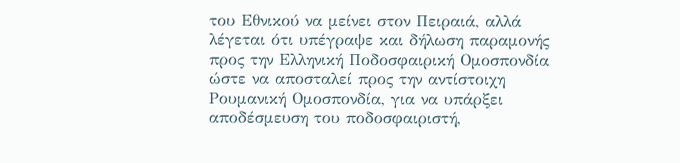του Εθνικού να μείνει στον Πειραιά, αλλά λέγεται ότι υπέγραψε και δήλωση παραμονής προς την Ελληνική Ποδοσφαιρική Ομοσπονδία ώστε να αποσταλεί προς την αντίστοιχη Ρουμανική Ομοσπονδία, για να υπάρξει αποδέσμευση του ποδοσφαιριστή,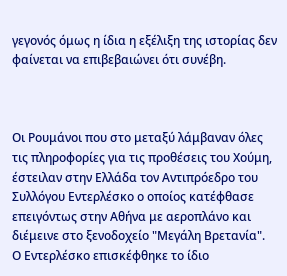γεγονός όμως η ίδια η εξέλιξη της ιστορίας δεν φαίνεται να επιβεβαιώνει ότι συνέβη.



Οι Ρουμάνοι που στο μεταξύ λάμβαναν όλες τις πληροφορίες για τις προθέσεις του Χούμη, έστειλαν στην Ελλάδα τον Αντιπρόεδρο του Συλλόγου Εντερλέσκο ο οποίος κατέφθασε επειγόντως στην Αθήνα με αεροπλάνο και διέμεινε στο ξενοδοχείο "Μεγάλη Βρετανία".
Ο Εντερλέσκο επισκέφθηκε το ίδιο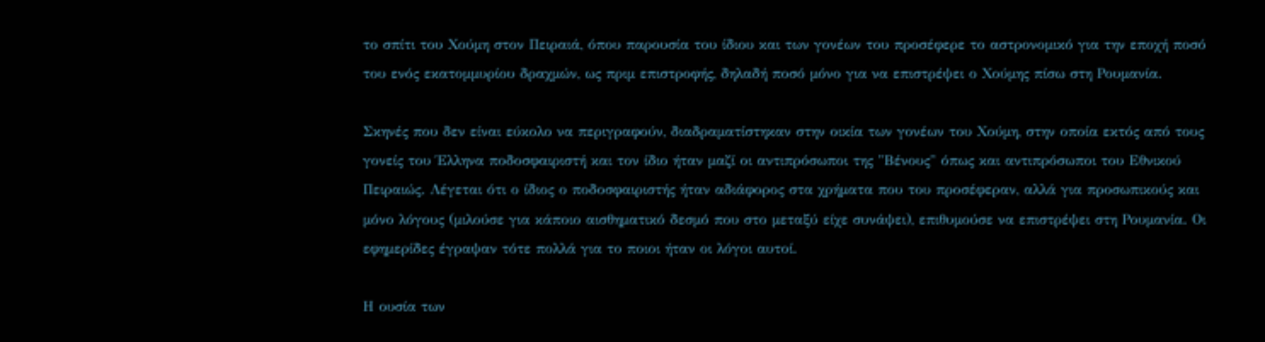το σπίτι του Χούμη στον Πειραιά, όπου παρουσία του ίδιου και των γονέων του προσέφερε το αστρονομικό για την εποχή ποσό του ενός εκατομμυρίου δραχμών, ως πριμ επιστροφής, δηλαδή ποσό μόνο για να επιστρέψει ο Χούμης πίσω στη Ρουμανία.

Σκηνές που δεν είναι εύκολο να περιγραφούν, διαδραματίστηκαν στην οικία των γονέων του Χούμη, στην οποία εκτός από τους γονείς του Έλληνα ποδοσφαιριστή και τον ίδιο ήταν μαζί οι αντιπρόσωποι της "Βένους" όπως και αντιπρόσωποι του Εθνικού Πειραιώς. Λέγεται ότι ο ίδιος ο ποδοσφαιριστής ήταν αδιάφορος στα χρήματα που του προσέφεραν, αλλά για προσωπικούς και μόνο λόγους (μιλούσε για κάποιο αισθηματικό δεσμό που στο μεταξύ είχε συνάψει), επιθυμούσε να επιστρέψει στη Ρουμανία. Οι εφημερίδες έγραψαν τότε πολλά για το ποιοι ήταν οι λόγοι αυτοί.

Η ουσία των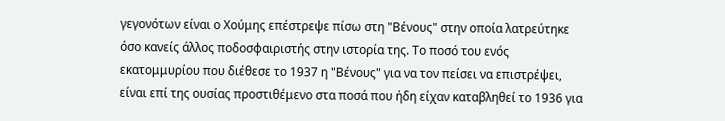γεγονότων είναι ο Χούμης επέστρεψε πίσω στη "Βένους" στην οποία λατρεύτηκε όσο κανείς άλλος ποδοσφαιριστής στην ιστορία της. Το ποσό του ενός εκατομμυρίου που διέθεσε το 1937 η "Βένους" για να τον πείσει να επιστρέψει, είναι επί της ουσίας προστιθέμενο στα ποσά που ήδη είχαν καταβληθεί το 1936 για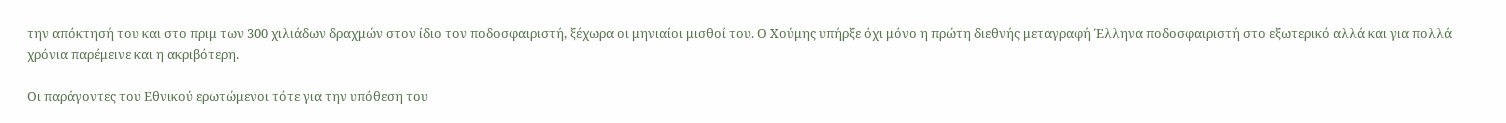την απόκτησή του και στο πριμ των 300 χιλιάδων δραχμών στον ίδιο τον ποδοσφαιριστή, ξέχωρα οι μηνιαίοι μισθοί του. Ο Χούμης υπήρξε όχι μόνο η πρώτη διεθνής μεταγραφή Έλληνα ποδοσφαιριστή στο εξωτερικό αλλά και για πολλά χρόνια παρέμεινε και η ακριβότερη.

Οι παράγοντες του Εθνικού ερωτώμενοι τότε για την υπόθεση του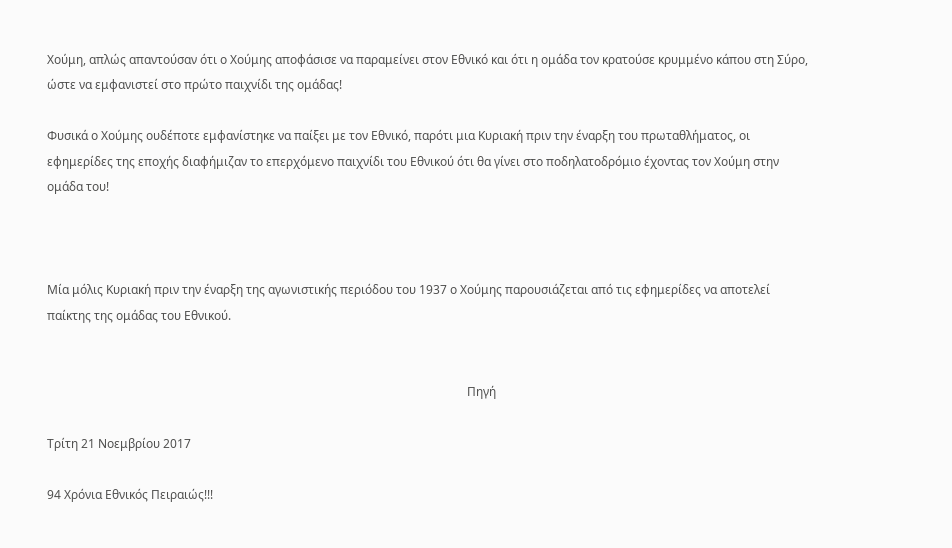Χούμη, απλώς απαντούσαν ότι ο Χούμης αποφάσισε να παραμείνει στον Εθνικό και ότι η ομάδα τον κρατούσε κρυμμένο κάπου στη Σύρο, ώστε να εμφανιστεί στο πρώτο παιχνίδι της ομάδας!

Φυσικά ο Χούμης ουδέποτε εμφανίστηκε να παίξει με τον Εθνικό, παρότι μια Κυριακή πριν την έναρξη του πρωταθλήματος, οι εφημερίδες της εποχής διαφήμιζαν το επερχόμενο παιχνίδι του Εθνικού ότι θα γίνει στο ποδηλατοδρόμιο έχοντας τον Χούμη στην ομάδα του!



Μία μόλις Κυριακή πριν την έναρξη της αγωνιστικής περιόδου του 1937 ο Χούμης παρουσιάζεται από τις εφημερίδες να αποτελεί παίκτης της ομάδας του Εθνικού.


                                                                                                                                            Πηγή

Τρίτη 21 Νοεμβρίου 2017

94 Χρόνια Εθνικός Πειραιώς!!!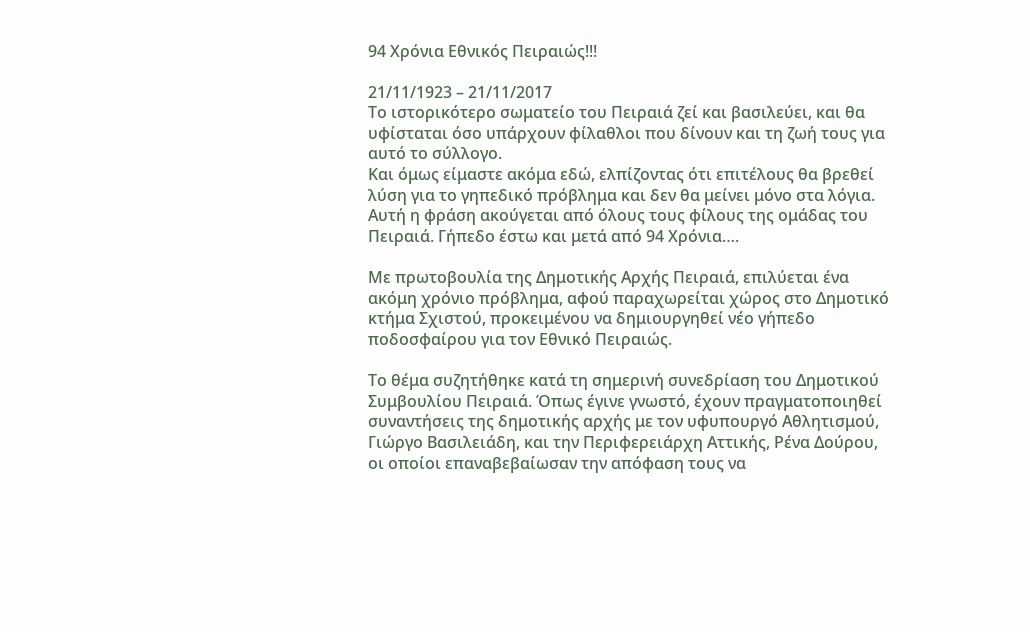94 Χρόνια Εθνικός Πειραιώς!!!

21/11/1923 – 21/11/2017
Το ιστορικότερο σωματείο του Πειραιά ζεί και βασιλεύει, και θα υφίσταται όσο υπάρχουν φίλαθλοι που δίνουν και τη ζωή τους για αυτό το σύλλογο.
Και όμως είμαστε ακόμα εδώ, ελπίζοντας ότι επιτέλους θα βρεθεί λύση για το γηπεδικό πρόβλημα και δεν θα μείνει μόνο στα λόγια.  Αυτή η φράση ακούγεται από όλους τους φίλους της ομάδας του Πειραιά. Γήπεδο έστω και μετά από 94 Χρόνια….

Με πρωτοβουλία της Δημοτικής Αρχής Πειραιά, επιλύεται ένα ακόμη χρόνιο πρόβλημα, αφού παραχωρείται χώρος στο Δημοτικό κτήμα Σχιστού, προκειμένου να δημιουργηθεί νέο γήπεδο ποδοσφαίρου για τον Εθνικό Πειραιώς.

Το θέμα συζητήθηκε κατά τη σημερινή συνεδρίαση του Δημοτικού Συμβουλίου Πειραιά. Όπως έγινε γνωστό, έχουν πραγματοποιηθεί συναντήσεις της δημοτικής αρχής με τον υφυπουργό Αθλητισμού, Γιώργο Βασιλειάδη, και την Περιφερειάρχη Αττικής, Ρένα Δούρου, οι οποίοι επαναβεβαίωσαν την απόφαση τους να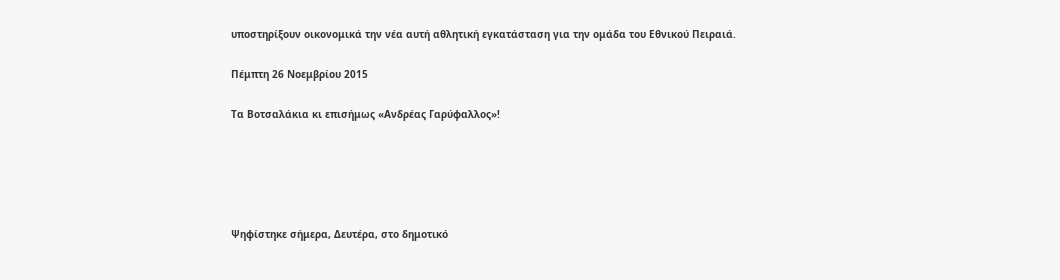υποστηρίξουν οικονομικά την νέα αυτή αθλητική εγκατάσταση για την ομάδα του Εθνικού Πειραιά.

Πέμπτη 26 Νοεμβρίου 2015

Τα Βοτσαλάκια κι επισήμως «Ανδρέας Γαρύφαλλος»!





Ψηφίστηκε σήμερα, Δευτέρα, στο δημοτικό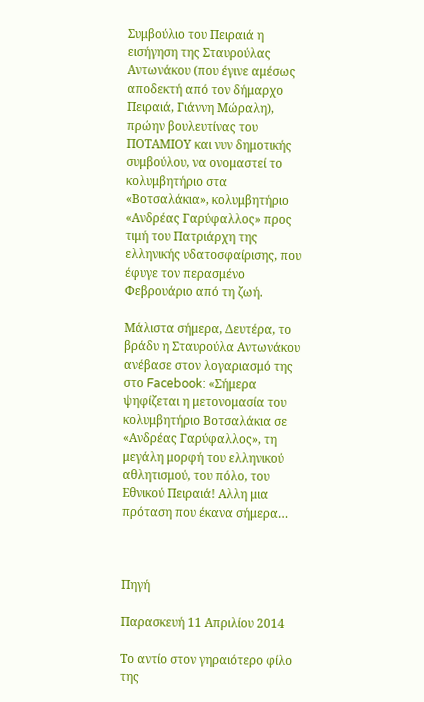Συμβούλιο του Πειραιά η εισήγηση της Σταυρούλας Αντωνάκου (που έγινε αμέσως αποδεκτή από τον δήμαρχο Πειραιά, Γιάννη Μώραλη), πρώην βουλευτίνας του ΠΟΤΑΜΙΟΥ και νυν δημοτικής συμβούλου, να ονομαστεί το κολυμβητήριο στα «Βοτσαλάκια», κολυμβητήριο «Ανδρέας Γαρύφαλλος» προς τιμή του Πατριάρχη της ελληνικής υδατοσφαίρισης, που έφυγε τον περασμένο Φεβρουάριο από τη ζωή.

Μάλιστα σήμερα, Δευτέρα, το βράδυ η Σταυρούλα Αντωνάκου ανέβασε στον λογαριασμό της στο Facebook: «Σήμερα ψηφίζεται η μετονομασία του κολυμβητήριο Βοτσαλάκια σε «Ανδρέας Γαρύφαλλος», τη μεγάλη μορφή του ελληνικού αθλητισμού, του πόλο, του Εθνικού Πειραιά! Αλλη μια πρόταση που έκανα σήμερα…



Πηγή

Παρασκευή 11 Απριλίου 2014

Το αντίο στον γηραιότερο φίλο της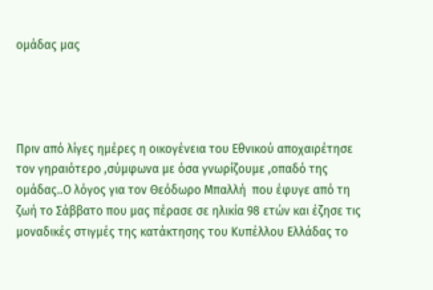ομάδας μας




Πριν από λίγες ημέρες η οικογένεια του Εθνικού αποχαιρέτησε τον γηραιότερο ,σύμφωνα με όσα γνωρίζουμε ,οπαδό της  ομάδας..Ο λόγος για τον Θεόδωρο Μπαλλή  που έφυγε από τη ζωή το Σάββατο που μας πέρασε σε ηλικία 98 ετών και έζησε τις μοναδικές στιγμές της κατάκτησης του Κυπέλλου Ελλάδας το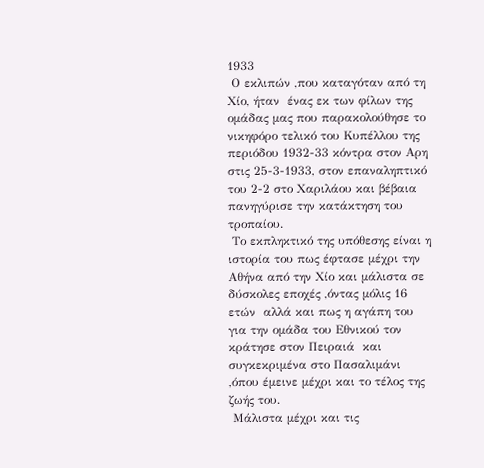1933
 Ο εκλιπών ,που καταγόταν από τη Χίο, ήταν  ένας εκ των φίλων της ομάδας μας που παρακολούθησε το νικηφόρο τελικό του Κυπέλλου της περιόδου 1932-33 κόντρα στον Αρη  στις 25-3-1933, στον επαναληπτικό του 2-2 στο Χαριλάου και βέβαια πανηγύρισε την κατάκτηση του τροπαίου.
 Το εκπληκτικό της υπόθεσης είναι η ιστορία του πως έφτασε μέχρι την Αθήνα από την Χίο και μάλιστα σε δύσκολες εποχές ,όντας μόλις 16 ετών  αλλά και πως η αγάπη του για την ομάδα του Εθνικού τον κράτησε στον Πειραιά  και συγκεκριμένα στο Πασαλιμάνι ,όπου έμεινε μέχρι και το τέλος της ζωής του.
 Μάλιστα μέχρι και τις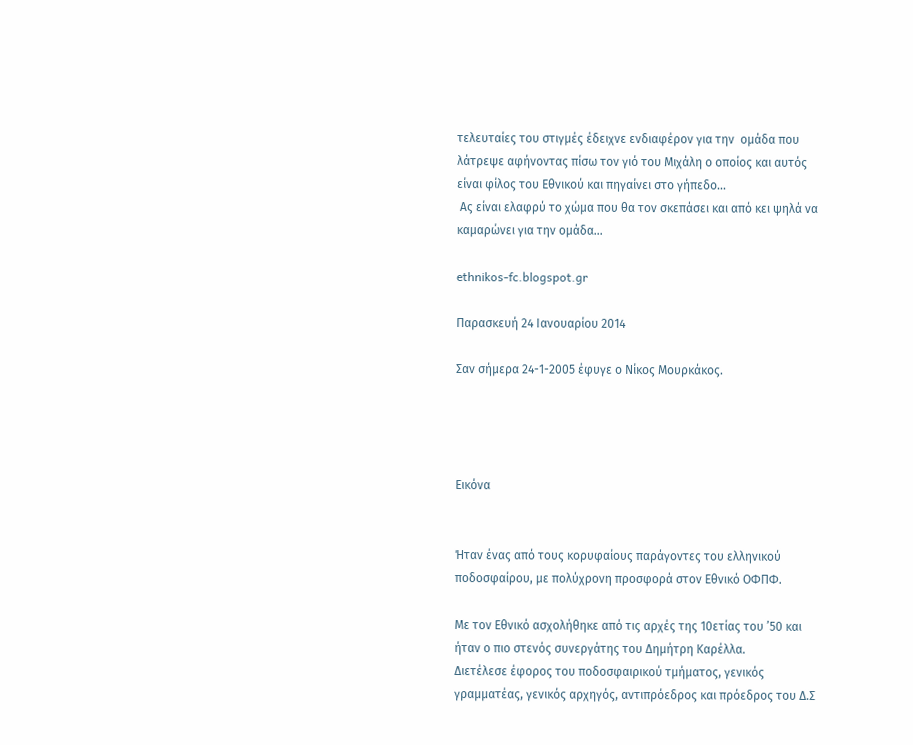τελευταίες του στιγμές έδειχνε ενδιαφέρον για την  ομάδα που λάτρεψε αφήνοντας πίσω τον γιό του Μιχάλη ο οποίος και αυτός είναι φίλος του Εθνικού και πηγαίνει στο γήπεδο...
 Ας είναι ελαφρύ το χώμα που θα τον σκεπάσει και από κει ψηλά να καμαρώνει για την ομάδα...

ethnikos-fc.blogspot.gr

Παρασκευή 24 Ιανουαρίου 2014

Σαν σήμερα 24-1-2005 έφυγε ο Νίκος Μουρκάκος.




Εικόνα


Ήταν ένας από τους κορυφαίους παράγοντες του ελληνικού ποδοσφαίρου, με πολύχρονη προσφορά στον Εθνικό ΟΦΠΦ.

Με τον Εθνικό ασχολήθηκε από τις αρχές της 10ετίας του ’50 και ήταν ο πιο στενός συνεργάτης του Δημήτρη Καρέλλα.
Διετέλεσε έφορος του ποδοσφαιρικού τμήματος, γενικός γραμματέας, γενικός αρχηγός, αντιπρόεδρος και πρόεδρος του Δ.Σ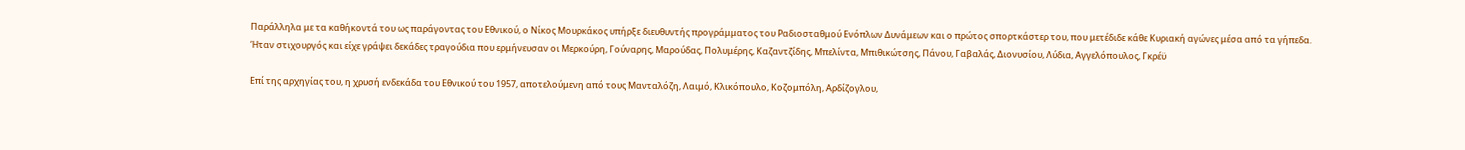Παράλληλα με τα καθήκοντά του ως παράγοντας του Εθνικού, ο Νίκος Μουρκάκος υπήρξε διευθυντής προγράμματος του Ραδιοσταθμού Ενόπλων Δυνάμεων και ο πρώτος σπορτκάστερ του, που μετέδιδε κάθε Κυριακή αγώνες μέσα από τα γήπεδα.
Ήταν στιχουργός και είχε γράψει δεκάδες τραγούδια που ερμήνευσαν οι Μερκούρη, Γούναρης, Μαρούδας, Πολυμέρης, Καζαντζίδης, Μπελίντα, Μπιθικώτσης, Πάνου, Γαβαλάς, Διονυσίου, Λύδια, Αγγελόπουλος, Γκρέϋ

Επί της αρχηγίας του, η χρυσή ενδεκάδα του Εθνικού του 1957, αποτελούμενη από τους Μανταλόζη, Λαιμό, Κλικόπουλο, Κοζομπόλη, Αρδίζογλου,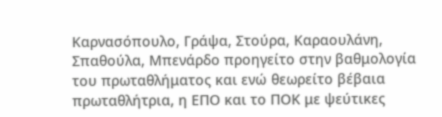Καρνασόπουλο, Γράψα, Στούρα, Καραουλάνη, Σπαθούλα, Μπενάρδο προηγείτο στην βαθμολογία του πρωταθλήματος και ενώ θεωρείτο βέβαια πρωταθλήτρια, η ΕΠΟ και το ΠΟΚ με ψεύτικες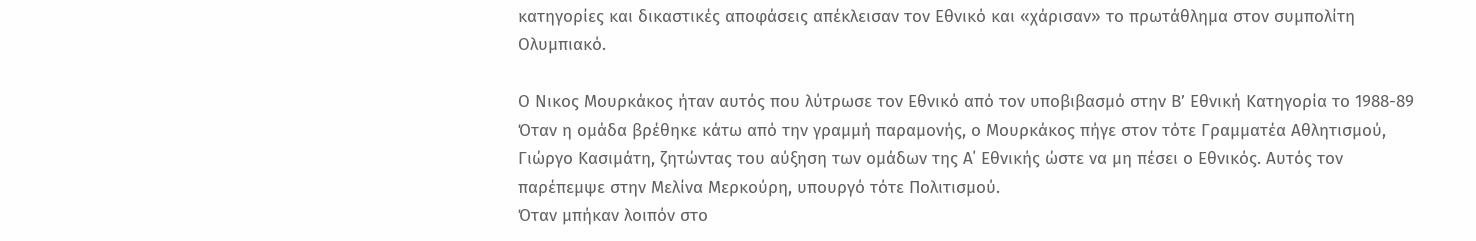κατηγορίες και δικαστικές αποφάσεις απέκλεισαν τον Εθνικό και «χάρισαν» το πρωτάθλημα στον συμπολίτη Ολυμπιακό.

Ο Νικος Μουρκάκος ήταν αυτός που λύτρωσε τον Εθνικό από τον υποβιβασμό στην Β’ Εθνική Κατηγορία το 1988-89
Όταν η ομάδα βρέθηκε κάτω από την γραμμή παραμονής, ο Μουρκάκος πήγε στον τότε Γραμματέα Αθλητισμού, Γιώργο Κασιμάτη, ζητώντας του αύξηση των ομάδων της Α΄ Εθνικής ώστε να μη πέσει ο Εθνικός. Αυτός τον παρέπεμψε στην Μελίνα Μερκούρη, υπουργό τότε Πολιτισμού.
Όταν μπήκαν λοιπόν στο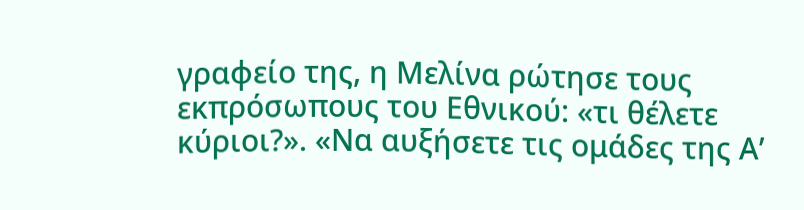γραφείο της, η Μελίνα ρώτησε τους εκπρόσωπους του Εθνικού: «τι θέλετε κύριοι?». «Να αυξήσετε τις ομάδες της Α’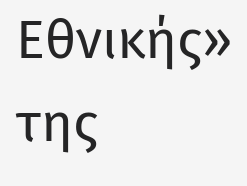Εθνικής» της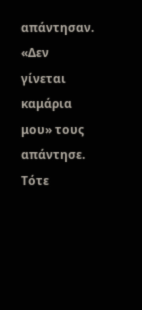απάντησαν. «Δεν γίνεται καμάρια μου» τους απάντησε.
Τότε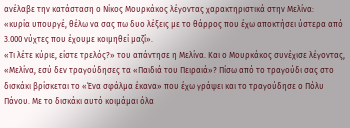ανέλαβε την κατάσταση ο Νίκος Μουρκάκος λέγοντας χαρακτηριστικά στην Μελίνα:
«κυρία υπουργέ, θέλω να σας πω δυο λέξεις με το θάρρος που έχω αποκτήσει ύστερα από 3.000 νύχτες που έχουμε κοιμηθεί μαζί».
«Τι λέτε κύριε, είστε τρελός?» του απάντησε η Μελίνα. Και ο Μουρκάκος συνέχισε λέγοντας, «Μελίνα, εσύ δεν τραγούδησες τα «Παιδιά του Πειραιά»? Πίσω από το τραγούδι σας στο δισκάκι βρίσκεται το «Ένα σφάλμα έκανα» που έχω γράψει και το τραγούδησε ο Πόλυ Πάνου. Με το δισκάκι αυτό κοιμάμαι όλα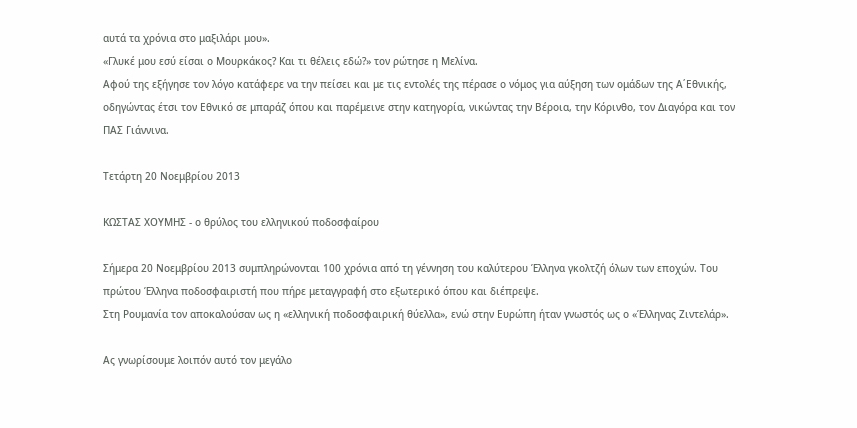αυτά τα χρόνια στο μαξιλάρι μου».
«Γλυκέ μου εσύ είσαι ο Μουρκάκος? Και τι θέλεις εδώ?» τον ρώτησε η Μελίνα.
Αφού της εξήγησε τον λόγο κατάφερε να την πείσει και με τις εντολές της πέρασε ο νόμος για αύξηση των ομάδων της Α΄Εθνικής, οδηγώντας έτσι τον Εθνικό σε μπαράζ όπου και παρέμεινε στην κατηγορία, νικώντας την Βέροια, την Κόρινθο, τον Διαγόρα και τον ΠΑΣ Γιάννινα.

Τετάρτη 20 Νοεμβρίου 2013

ΚΩΣΤΑΣ ΧΟΥΜΗΣ - ο θρύλος του ελληνικού ποδοσφαίρου

Σήμερα 20 Νοεμβρίου 2013 συμπληρώνονται 100 χρόνια από τη γέννηση του καλύτερου Έλληνα γκολτζή όλων των εποχών. Του πρώτου Έλληνα ποδοσφαιριστή που πήρε μεταγγραφή στο εξωτερικό όπου και διέπρεψε.
Στη Ρουμανία τον αποκαλούσαν ως η «ελληνική ποδοσφαιρική θύελλα», ενώ στην Ευρώπη ήταν γνωστός ως ο «Έλληνας Ζιντελάρ».

Ας γνωρίσουμε λοιπόν αυτό τον μεγάλο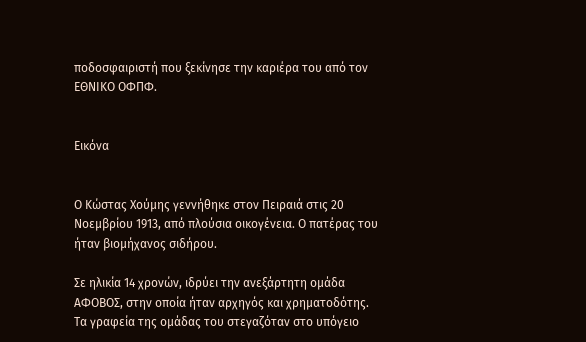ποδοσφαιριστή που ξεκίνησε την καριέρα του από τον ΕΘΝΙΚΟ ΟΦΠΦ.


Εικόνα


Ο Κώστας Χούμης γεννήθηκε στον Πειραιά στις 20 Νοεμβρίου 1913, από πλούσια οικογένεια. Ο πατέρας του ήταν βιομήχανος σιδήρου.

Σε ηλικία 14 χρονών, ιδρύει την ανεξάρτητη ομάδα ΑΦΟΒΟΣ, στην οποία ήταν αρχηγός και χρηματοδότης. Τα γραφεία της ομάδας του στεγαζόταν στο υπόγειο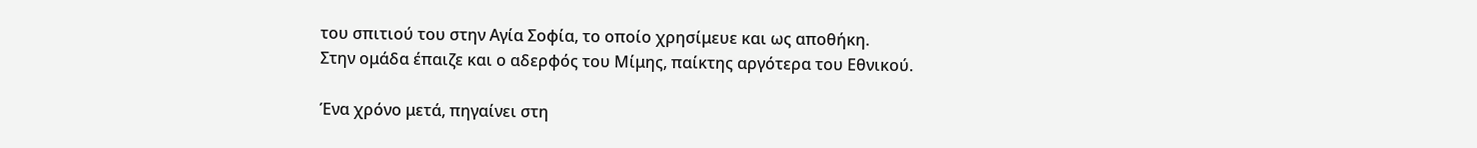του σπιτιού του στην Αγία Σοφία, το οποίο χρησίμευε και ως αποθήκη.
Στην ομάδα έπαιζε και ο αδερφός του Μίμης, παίκτης αργότερα του Εθνικού.

Ένα χρόνο μετά, πηγαίνει στη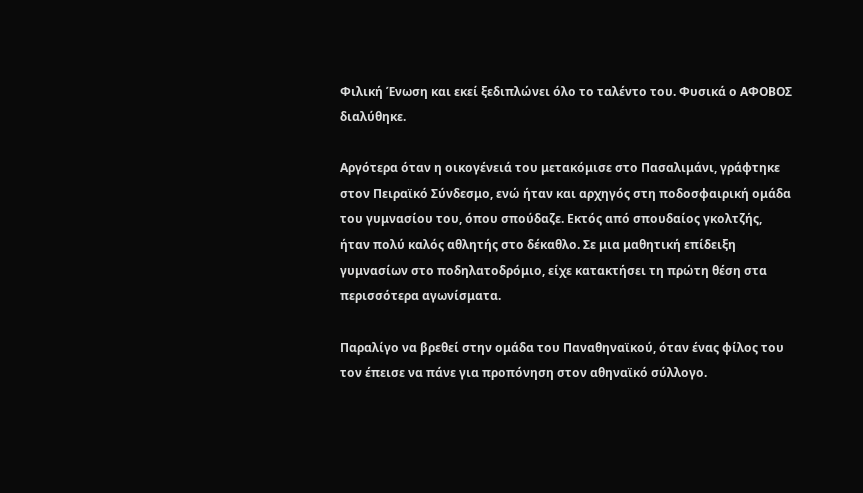Φιλική Ένωση και εκεί ξεδιπλώνει όλο το ταλέντο του. Φυσικά ο ΑΦΟΒΟΣ διαλύθηκε.

Αργότερα όταν η οικογένειά του μετακόμισε στο Πασαλιμάνι, γράφτηκε στον Πειραϊκό Σύνδεσμο, ενώ ήταν και αρχηγός στη ποδοσφαιρική ομάδα του γυμνασίου του, όπου σπούδαζε. Εκτός από σπουδαίος γκολτζής, ήταν πολύ καλός αθλητής στο δέκαθλο. Σε μια μαθητική επίδειξη γυμνασίων στο ποδηλατοδρόμιο, είχε κατακτήσει τη πρώτη θέση στα περισσότερα αγωνίσματα.

Παραλίγο να βρεθεί στην ομάδα του Παναθηναϊκού, όταν ένας φίλος του τον έπεισε να πάνε για προπόνηση στον αθηναϊκό σύλλογο.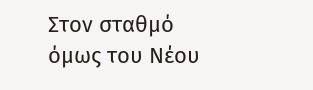Στον σταθμό όμως του Νέου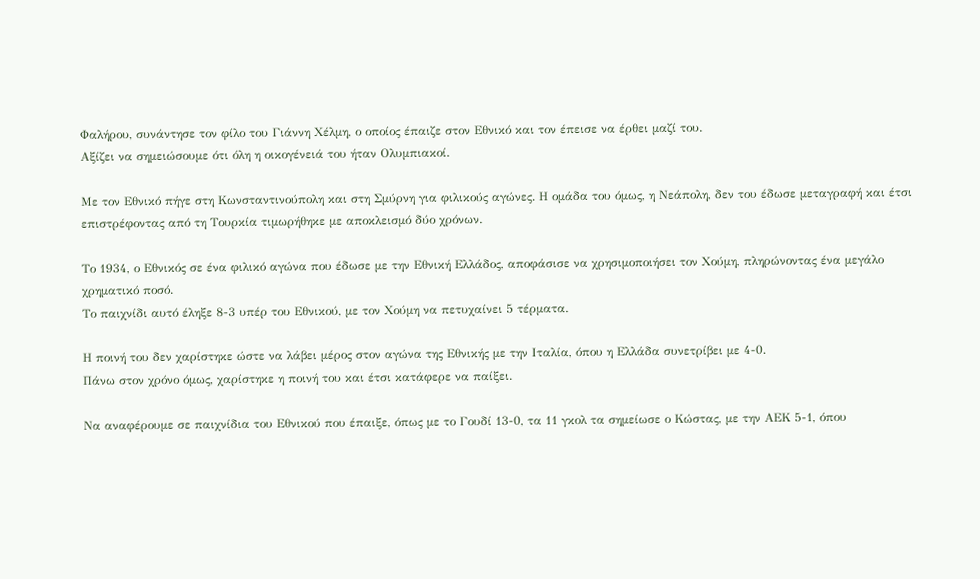Φαλήρου, συνάντησε τον φίλο του Γιάννη Χέλμη, ο οποίος έπαιζε στον Εθνικό και τον έπεισε να έρθει μαζί του.
Αξίζει να σημειώσουμε ότι όλη η οικογένειά του ήταν Ολυμπιακοί.

Με τον Εθνικό πήγε στη Κωνσταντινούπολη και στη Σμύρνη για φιλικούς αγώνες. Η ομάδα του όμως, η Νεάπολη, δεν του έδωσε μεταγραφή και έτσι επιστρέφοντας από τη Τουρκία τιμωρήθηκε με αποκλεισμό δύο χρόνων.

Το 1934, ο Εθνικός σε ένα φιλικό αγώνα που έδωσε με την Εθνική Ελλάδος, αποφάσισε να χρησιμοποιήσει τον Χούμη, πληρώνοντας ένα μεγάλο χρηματικό ποσό.
Το παιχνίδι αυτό έληξε 8-3 υπέρ του Εθνικού, με τον Χούμη να πετυχαίνει 5 τέρματα.

Η ποινή του δεν χαρίστηκε ώστε να λάβει μέρος στον αγώνα της Εθνικής με την Ιταλία, όπου η Ελλάδα συνετρίβει με 4-0.
Πάνω στον χρόνο όμως, χαρίστηκε η ποινή του και έτσι κατάφερε να παίξει.

Να αναφέρουμε σε παιχνίδια του Εθνικού που έπαιξε, όπως με το Γουδί 13-0, τα 11 γκολ τα σημείωσε ο Κώστας, με την ΑΕΚ 5-1, όπου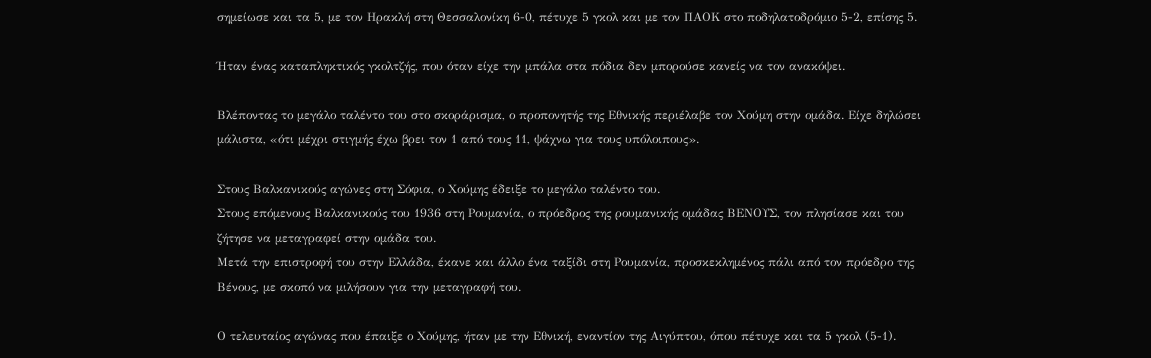σημείωσε και τα 5, με τον Ηρακλή στη Θεσσαλονίκη 6-0, πέτυχε 5 γκολ και με τον ΠΑΟΚ στο ποδηλατοδρόμιο 5-2, επίσης 5.

Ήταν ένας καταπληκτικός γκολτζής, που όταν είχε την μπάλα στα πόδια δεν μπορούσε κανείς να τον ανακόψει.

Βλέποντας το μεγάλο ταλέντο του στο σκοράρισμα, ο προπονητής της Εθνικής περιέλαβε τον Χούμη στην ομάδα. Είχε δηλώσει μάλιστα, «ότι μέχρι στιγμής έχω βρει τον 1 από τους 11, ψάχνω για τους υπόλοιπους».

Στους Βαλκανικούς αγώνες στη Σόφια, ο Χούμης έδειξε το μεγάλο ταλέντο του.
Στους επόμενους Βαλκανικούς του 1936 στη Ρουμανία, ο πρόεδρος της ρουμανικής ομάδας ΒΕΝΟΥΣ, τον πλησίασε και του ζήτησε να μεταγραφεί στην ομάδα του.
Μετά την επιστροφή του στην Ελλάδα, έκανε και άλλο ένα ταξίδι στη Ρουμανία, προσκεκλημένος πάλι από τον πρόεδρο της Βένους, με σκοπό να μιλήσουν για την μεταγραφή του.

Ο τελευταίος αγώνας που έπαιξε ο Χούμης, ήταν με την Εθνική, εναντίον της Αιγύπτου, όπου πέτυχε και τα 5 γκολ (5-1).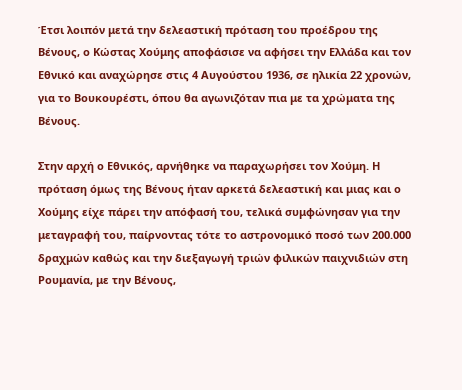Έτσι λοιπόν μετά την δελεαστική πρόταση του προέδρου της Βένους, ο Κώστας Χούμης αποφάσισε να αφήσει την Ελλάδα και τον Εθνικό και αναχώρησε στις 4 Αυγούστου 1936, σε ηλικία 22 χρονών, για το Βουκουρέστι, όπου θα αγωνιζόταν πια με τα χρώματα της Βένους.

Στην αρχή ο Εθνικός, αρνήθηκε να παραχωρήσει τον Χούμη. Η πρόταση όμως της Βένους ήταν αρκετά δελεαστική και μιας και ο Χούμης είχε πάρει την απόφασή του, τελικά συμφώνησαν για την μεταγραφή του, παίρνοντας τότε το αστρονομικό ποσό των 200.000 δραχμών καθώς και την διεξαγωγή τριών φιλικών παιχνιδιών στη Ρουμανία, με την Βένους,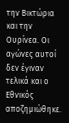την Βικτώρια και την Ουρίνεα. Οι αγώνες αυτοί δεν έγιναν τελικά και ο Εθνικός αποζημιώθηκε.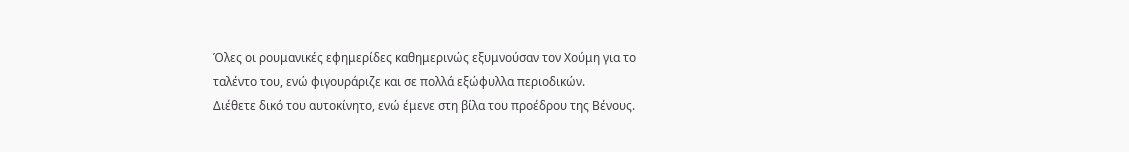Όλες οι ρουμανικές εφημερίδες καθημερινώς εξυμνούσαν τον Χούμη για το ταλέντο του, ενώ φιγουράριζε και σε πολλά εξώφυλλα περιοδικών.
Διέθετε δικό του αυτοκίνητο, ενώ έμενε στη βίλα του προέδρου της Βένους.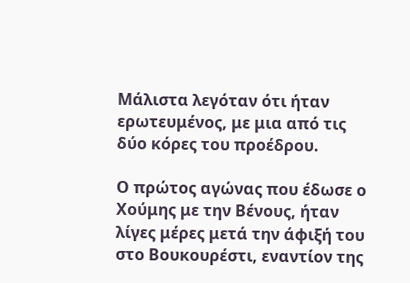Μάλιστα λεγόταν ότι ήταν ερωτευμένος, με μια από τις δύο κόρες του προέδρου.

Ο πρώτος αγώνας που έδωσε ο Χούμης με την Βένους, ήταν λίγες μέρες μετά την άφιξή του στο Βουκουρέστι, εναντίον της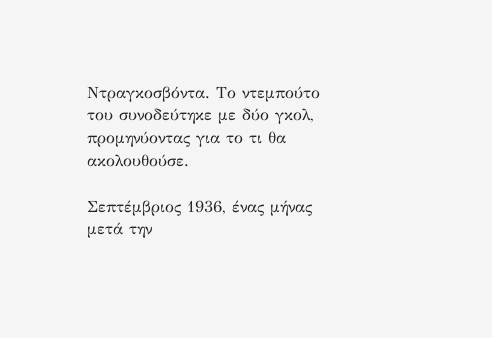Ντραγκοσβόντα. Το ντεμπούτο του συνοδεύτηκε με δύο γκολ, προμηνύοντας για το τι θα ακολουθούσε.

Σεπτέμβριος 1936, ένας μήνας μετά την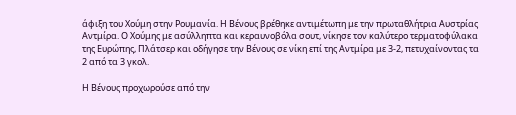άφιξη του Χούμη στην Ρουμανία. Η Βένους βρέθηκε αντιμέτωπη με την πρωταθλήτρια Αυστρίας Αντμίρα. Ο Χούμης με ασύλληπτα και κεραυνοβόλα σουτ, νίκησε τον καλύτερο τερματοφύλακα της Ευρώπης, Πλάτσερ και οδήγησε την Βένους σε νίκη επί της Αντμίρα με 3-2, πετυχαίνοντας τα 2 από τα 3 γκολ.

Η Βένους προχωρούσε από την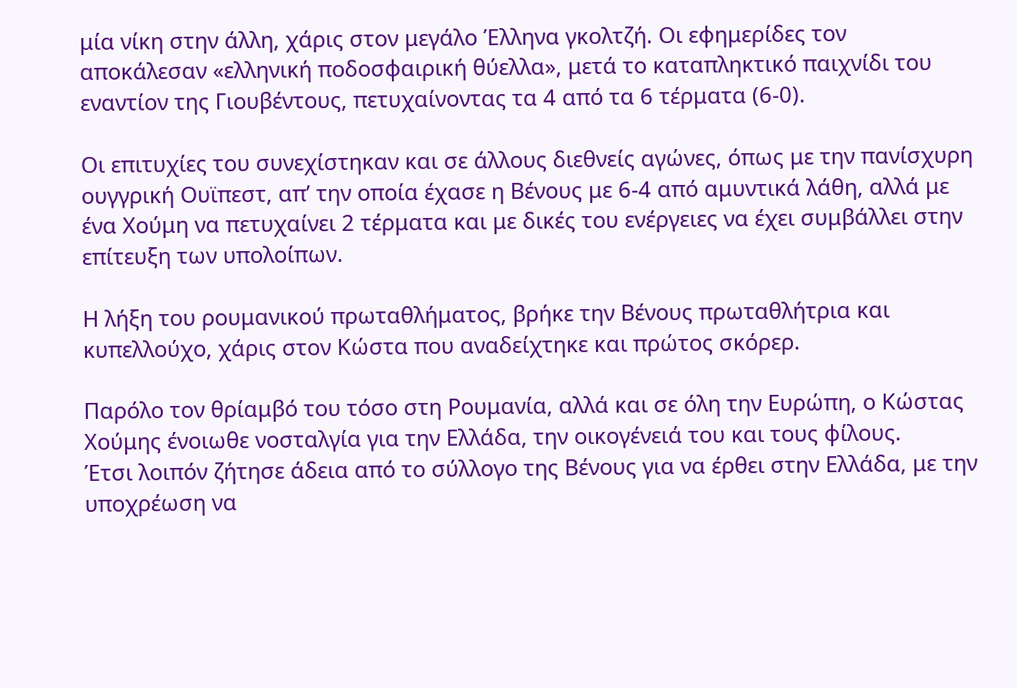μία νίκη στην άλλη, χάρις στον μεγάλο Έλληνα γκολτζή. Οι εφημερίδες τον αποκάλεσαν «ελληνική ποδοσφαιρική θύελλα», μετά το καταπληκτικό παιχνίδι του εναντίον της Γιουβέντους, πετυχαίνοντας τα 4 από τα 6 τέρματα (6-0).

Οι επιτυχίες του συνεχίστηκαν και σε άλλους διεθνείς αγώνες, όπως με την πανίσχυρη ουγγρική Ουϊπεστ, απ’ την οποία έχασε η Βένους με 6-4 από αμυντικά λάθη, αλλά με ένα Χούμη να πετυχαίνει 2 τέρματα και με δικές του ενέργειες να έχει συμβάλλει στην επίτευξη των υπολοίπων.

Η λήξη του ρουμανικού πρωταθλήματος, βρήκε την Βένους πρωταθλήτρια και κυπελλούχο, χάρις στον Κώστα που αναδείχτηκε και πρώτος σκόρερ.

Παρόλο τον θρίαμβό του τόσο στη Ρουμανία, αλλά και σε όλη την Ευρώπη, ο Κώστας Χούμης ένοιωθε νοσταλγία για την Ελλάδα, την οικογένειά του και τους φίλους.
Έτσι λοιπόν ζήτησε άδεια από το σύλλογο της Βένους για να έρθει στην Ελλάδα, με την υποχρέωση να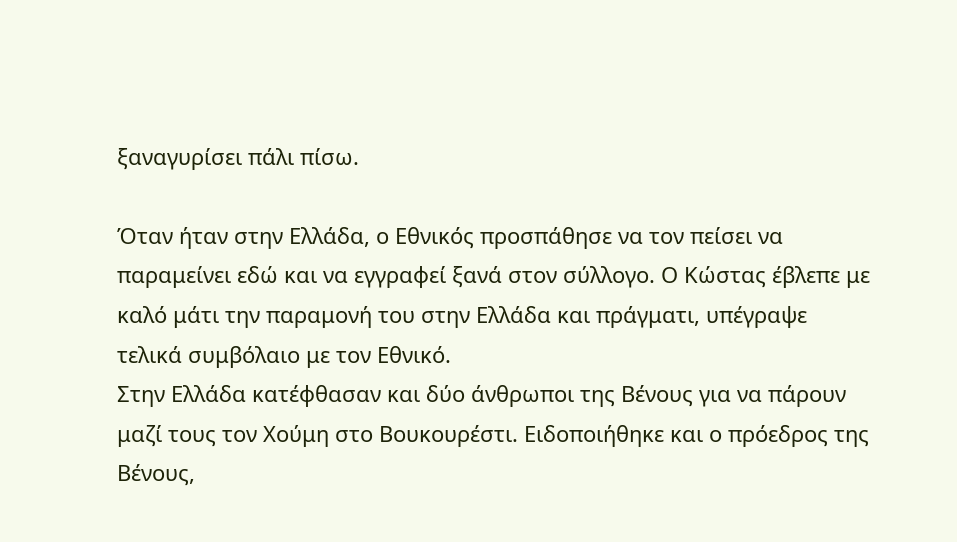ξαναγυρίσει πάλι πίσω.

Όταν ήταν στην Ελλάδα, ο Εθνικός προσπάθησε να τον πείσει να παραμείνει εδώ και να εγγραφεί ξανά στον σύλλογο. Ο Κώστας έβλεπε με καλό μάτι την παραμονή του στην Ελλάδα και πράγματι, υπέγραψε τελικά συμβόλαιο με τον Εθνικό.
Στην Ελλάδα κατέφθασαν και δύο άνθρωποι της Βένους για να πάρουν μαζί τους τον Χούμη στο Βουκουρέστι. Ειδοποιήθηκε και ο πρόεδρος της Βένους,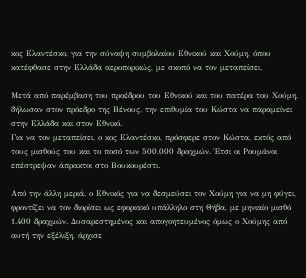κος Ελαντέσκο, για την σύναψη συμβολαίου Εθνικού και Χούμη, όπου κατέφθασε στην Ελλάδα αεροπορικώς, με σκοπό να τον μεταπείσει.

Μετά από παρέμβαση του προέδρου του Εθνικού και του πατέρα του Χούμη, δήλωσαν στον πρόεδρο της Βένους, την επιθυμία του Κώστα να παραμείνει στην Ελλάδα και στον Εθνικό.
Για να τον μεταπείσει, ο κος Ελαντέσκο, πρόσφερε στον Κώστα, εκτός από τους μισθούς του και το ποσό των 500.000 δραχμών. Έτσι οι Ρουμάνοι επέστρεψαν άπρακτοι στο Βουκουρέστι.

Από την άλλη μεριά, ο Εθνικός για να δεσμεύσει τον Χούμη για να μη φύγει, φροντίζει να τον διορίσει ως εφοριακό υπάλληλο στη Θήβα, με μηνιαίο μισθό
1.400 δραχμών. Δυσαρεστημένος και απογοητευμένος όμως ο Χούμης από αυτή την εξέλιξη, άρχισε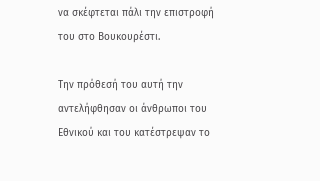να σκέφτεται πάλι την επιστροφή του στο Βουκουρέστι.

Την πρόθεσή του αυτή την αντελήφθησαν οι άνθρωποι του Εθνικού και του κατέστρεψαν το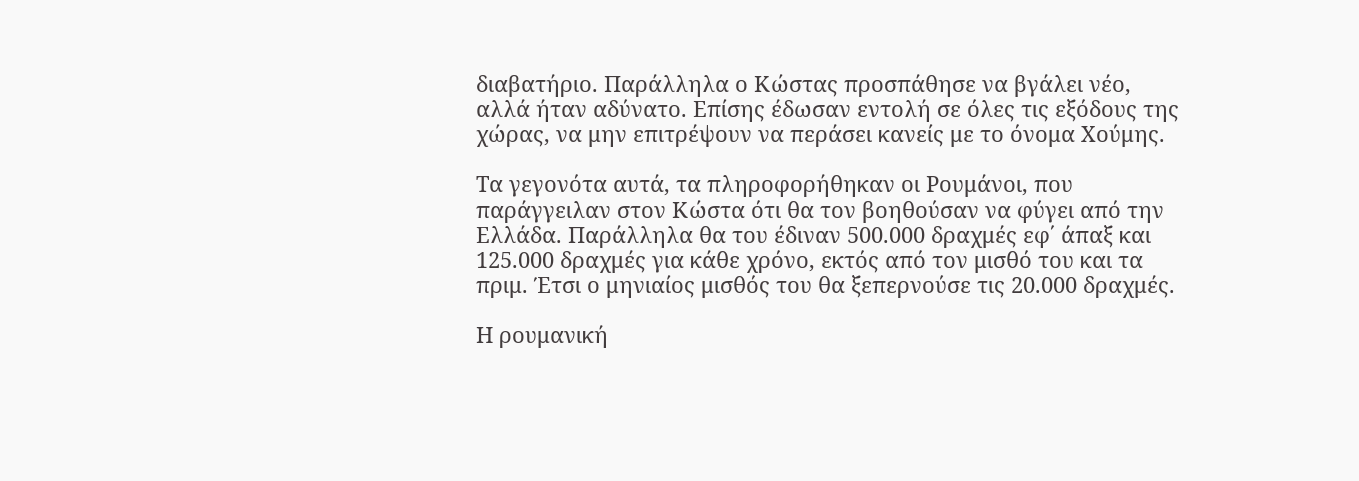διαβατήριο. Παράλληλα ο Κώστας προσπάθησε να βγάλει νέο, αλλά ήταν αδύνατο. Επίσης έδωσαν εντολή σε όλες τις εξόδους της χώρας, να μην επιτρέψουν να περάσει κανείς με το όνομα Χούμης.

Τα γεγονότα αυτά, τα πληροφορήθηκαν οι Ρουμάνοι, που παράγγειλαν στον Κώστα ότι θα τον βοηθούσαν να φύγει από την Ελλάδα. Παράλληλα θα του έδιναν 500.000 δραχμές εφ΄ άπαξ και 125.000 δραχμές για κάθε χρόνο, εκτός από τον μισθό του και τα πριμ. Έτσι ο μηνιαίος μισθός του θα ξεπερνούσε τις 20.000 δραχμές.

Η ρουμανική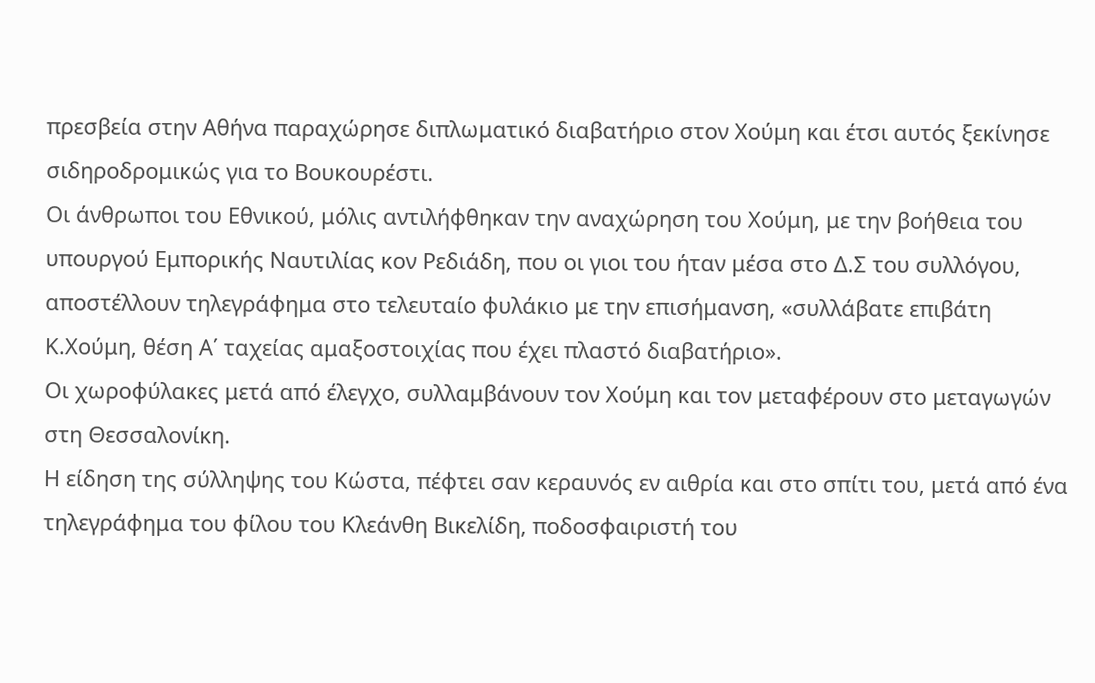πρεσβεία στην Αθήνα παραχώρησε διπλωματικό διαβατήριο στον Χούμη και έτσι αυτός ξεκίνησε σιδηροδρομικώς για το Βουκουρέστι.
Οι άνθρωποι του Εθνικού, μόλις αντιλήφθηκαν την αναχώρηση του Χούμη, με την βοήθεια του υπουργού Εμπορικής Ναυτιλίας κον Ρεδιάδη, που οι γιοι του ήταν μέσα στο Δ.Σ του συλλόγου, αποστέλλουν τηλεγράφημα στο τελευταίο φυλάκιο με την επισήμανση, «συλλάβατε επιβάτη Κ.Χούμη, θέση Α΄ ταχείας αμαξοστοιχίας που έχει πλαστό διαβατήριο».
Οι χωροφύλακες μετά από έλεγχο, συλλαμβάνουν τον Χούμη και τον μεταφέρουν στο μεταγωγών στη Θεσσαλονίκη.
Η είδηση της σύλληψης του Κώστα, πέφτει σαν κεραυνός εν αιθρία και στο σπίτι του, μετά από ένα τηλεγράφημα του φίλου του Κλεάνθη Βικελίδη, ποδοσφαιριστή του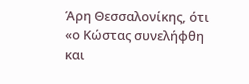Άρη Θεσσαλονίκης, ότι «ο Κώστας συνελήφθη και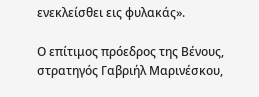ενεκλείσθει εις φυλακάς».

Ο επίτιμος πρόεδρος της Βένους, στρατηγός Γαβριήλ Μαρινέσκου,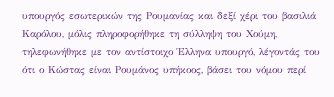υπουργός εσωτερικών της Ρουμανίας και δεξί χέρι του βασιλιά Καρόλου, μόλις πληροφορήθηκε τη σύλληψη του Χούμη, τηλεφωνήθηκε με τον αντίστοιχο Έλληνα υπουργό, λέγοντάς του ότι ο Κώστας είναι Ρουμάνος υπήκοος, βάσει του νόμου περί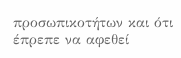προσωπικοτήτων και ότι έπρεπε να αφεθεί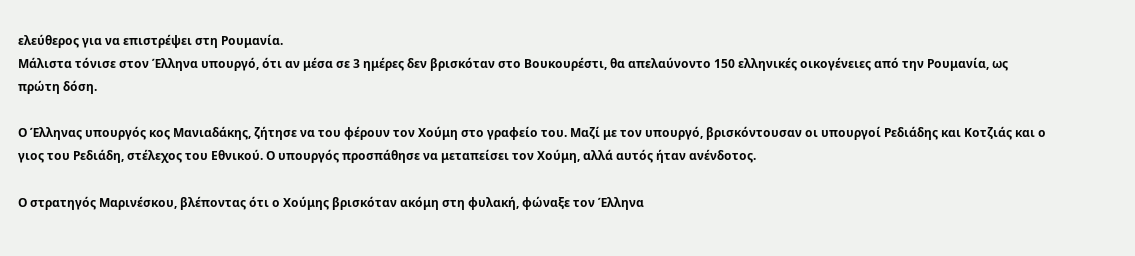ελεύθερος για να επιστρέψει στη Ρουμανία.
Μάλιστα τόνισε στον Έλληνα υπουργό, ότι αν μέσα σε 3 ημέρες δεν βρισκόταν στο Βουκουρέστι, θα απελαύνοντο 150 ελληνικές οικογένειες από την Ρουμανία, ως πρώτη δόση.

Ο Έλληνας υπουργός κος Μανιαδάκης, ζήτησε να του φέρουν τον Χούμη στο γραφείο του. Μαζί με τον υπουργό, βρισκόντουσαν οι υπουργοί Ρεδιάδης και Κοτζιάς και ο γιος του Ρεδιάδη, στέλεχος του Εθνικού. Ο υπουργός προσπάθησε να μεταπείσει τον Χούμη, αλλά αυτός ήταν ανένδοτος.

Ο στρατηγός Μαρινέσκου, βλέποντας ότι ο Χούμης βρισκόταν ακόμη στη φυλακή, φώναξε τον Έλληνα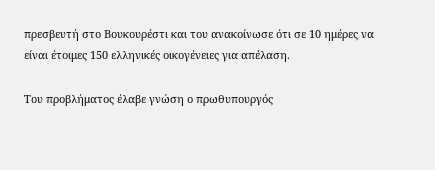πρεσβευτή στο Βουκουρέστι και του ανακοίνωσε ότι σε 10 ημέρες να είναι έτοιμες 150 ελληνικές οικογένειες για απέλαση.

Του προβλήματος έλαβε γνώση ο πρωθυπουργός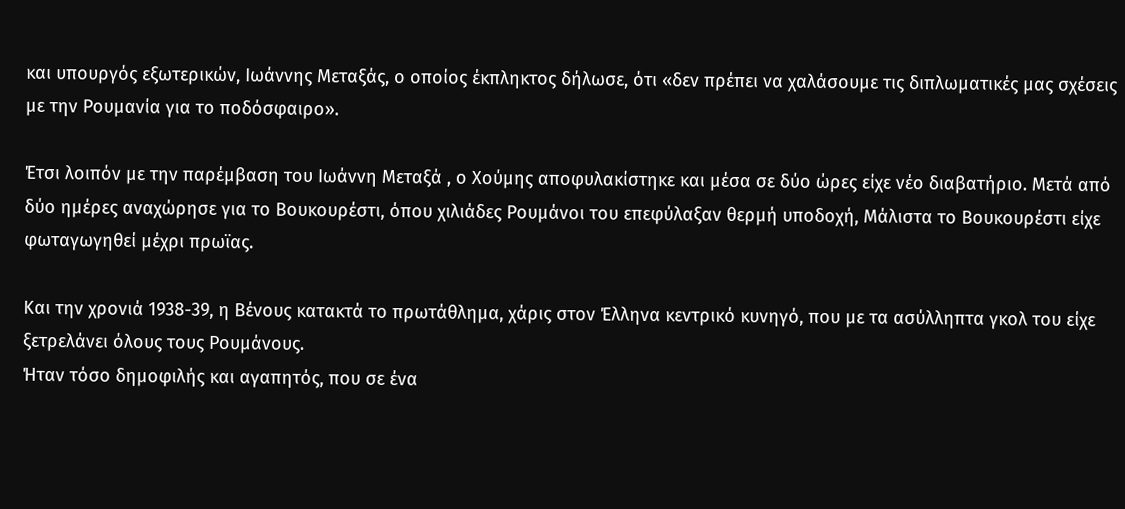και υπουργός εξωτερικών, Ιωάννης Μεταξάς, ο οποίος έκπληκτος δήλωσε, ότι «δεν πρέπει να χαλάσουμε τις διπλωματικές μας σχέσεις με την Ρουμανία για το ποδόσφαιρο».

Έτσι λοιπόν με την παρέμβαση του Ιωάννη Μεταξά , ο Χούμης αποφυλακίστηκε και μέσα σε δύο ώρες είχε νέο διαβατήριο. Μετά από δύο ημέρες αναχώρησε για το Βουκουρέστι, όπου χιλιάδες Ρουμάνοι του επεφύλαξαν θερμή υποδοχή, Μάλιστα το Βουκουρέστι είχε φωταγωγηθεί μέχρι πρωϊας.

Και την χρονιά 1938-39, η Βένους κατακτά το πρωτάθλημα, χάρις στον Έλληνα κεντρικό κυνηγό, που με τα ασύλληπτα γκολ του είχε ξετρελάνει όλους τους Ρουμάνους.
Ήταν τόσο δημοφιλής και αγαπητός, που σε ένα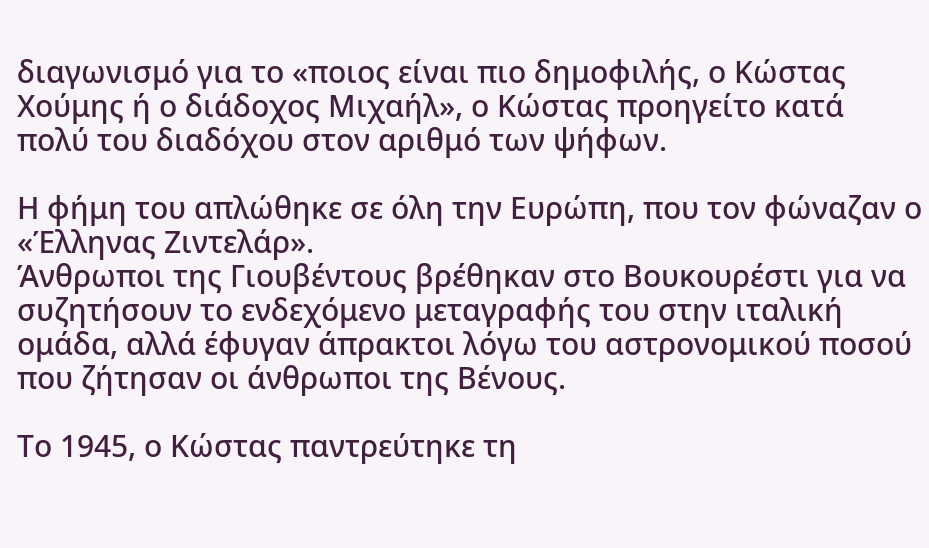διαγωνισμό για το «ποιος είναι πιο δημοφιλής, ο Κώστας Χούμης ή ο διάδοχος Μιχαήλ», ο Κώστας προηγείτο κατά πολύ του διαδόχου στον αριθμό των ψήφων.

Η φήμη του απλώθηκε σε όλη την Ευρώπη, που τον φώναζαν ο «Έλληνας Ζιντελάρ».
Άνθρωποι της Γιουβέντους βρέθηκαν στο Βουκουρέστι για να συζητήσουν το ενδεχόμενο μεταγραφής του στην ιταλική ομάδα, αλλά έφυγαν άπρακτοι λόγω του αστρονομικού ποσού που ζήτησαν οι άνθρωποι της Βένους.

Το 1945, ο Κώστας παντρεύτηκε τη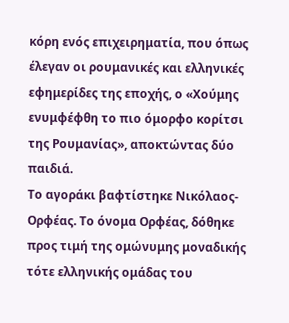κόρη ενός επιχειρηματία, που όπως έλεγαν οι ρουμανικές και ελληνικές εφημερίδες της εποχής, ο «Χούμης ενυμφέφθη το πιο όμορφο κορίτσι της Ρουμανίας», αποκτώντας δύο παιδιά.
Το αγοράκι βαφτίστηκε Νικόλαος-Ορφέας. Το όνομα Ορφέας, δόθηκε προς τιμή της ομώνυμης μοναδικής τότε ελληνικής ομάδας του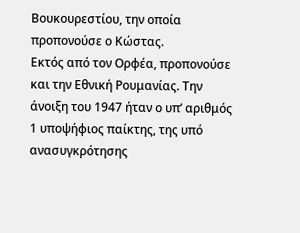Βουκουρεστίου, την οποία προπονούσε ο Κώστας.
Εκτός από τον Ορφέα, προπονούσε και την Εθνική Ρουμανίας. Την άνοιξη του 1947 ήταν ο υπ’ αριθμός 1 υποψήφιος παίκτης, της υπό ανασυγκρότησης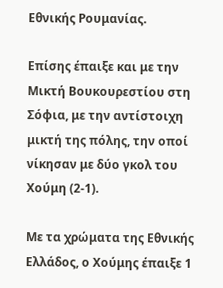Εθνικής Ρουμανίας.

Επίσης έπαιξε και με την Μικτή Βουκουρεστίου στη Σόφια, με την αντίστοιχη μικτή της πόλης, την οποί νίκησαν με δύο γκολ του Χούμη (2-1).

Με τα χρώματα της Εθνικής Ελλάδος, ο Χούμης έπαιξε 1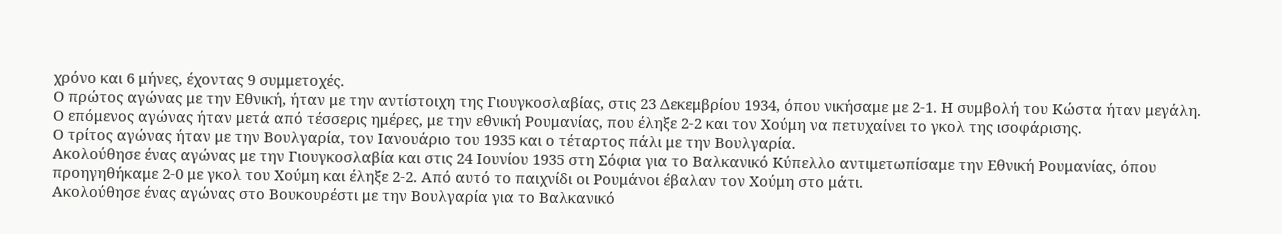χρόνο και 6 μήνες, έχοντας 9 συμμετοχές.
Ο πρώτος αγώνας με την Εθνική, ήταν με την αντίστοιχη της Γιουγκοσλαβίας, στις 23 Δεκεμβρίου 1934, όπου νικήσαμε με 2-1. Η συμβολή του Κώστα ήταν μεγάλη.
Ο επόμενος αγώνας ήταν μετά από τέσσερις ημέρες, με την εθνική Ρουμανίας, που έληξε 2-2 και τον Χούμη να πετυχαίνει το γκολ της ισοφάρισης.
Ο τρίτος αγώνας ήταν με την Βουλγαρία, τον Ιανουάριο του 1935 και ο τέταρτος πάλι με την Βουλγαρία.
Ακολούθησε ένας αγώνας με την Γιουγκοσλαβία και στις 24 Ιουνίου 1935 στη Σόφια για το Βαλκανικό Κύπελλο αντιμετωπίσαμε την Εθνική Ρουμανίας, όπου προηγηθήκαμε 2-0 με γκολ του Χούμη και έληξε 2-2. Από αυτό το παιχνίδι οι Ρουμάνοι έβαλαν τον Χούμη στο μάτι.
Ακολούθησε ένας αγώνας στο Βουκουρέστι με την Βουλγαρία για το Βαλκανικό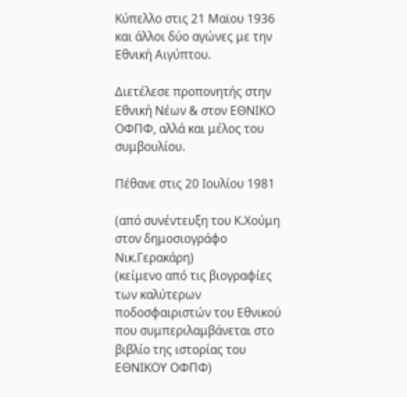Κύπελλο στις 21 Μαϊου 1936 και άλλοι δύο αγώνες με την Εθνική Αιγύπτου.

Διετέλεσε προπονητής στην Εθνική Νέων & στον ΕΘΝΙΚΟ ΟΦΠΦ, αλλά και μέλος του συμβουλίου.

Πέθανε στις 20 Ιουλίου 1981

(από συνέντευξη του Κ.Χούμη στον δημοσιογράφο Νικ.Γερακάρη)
(κείμενο από τις βιογραφίες των καλύτερων ποδοσφαιριστών του Εθνικού που συμπεριλαμβάνεται στο βιβλίο της ιστορίας του ΕΘΝΙΚΟΥ ΟΦΠΦ)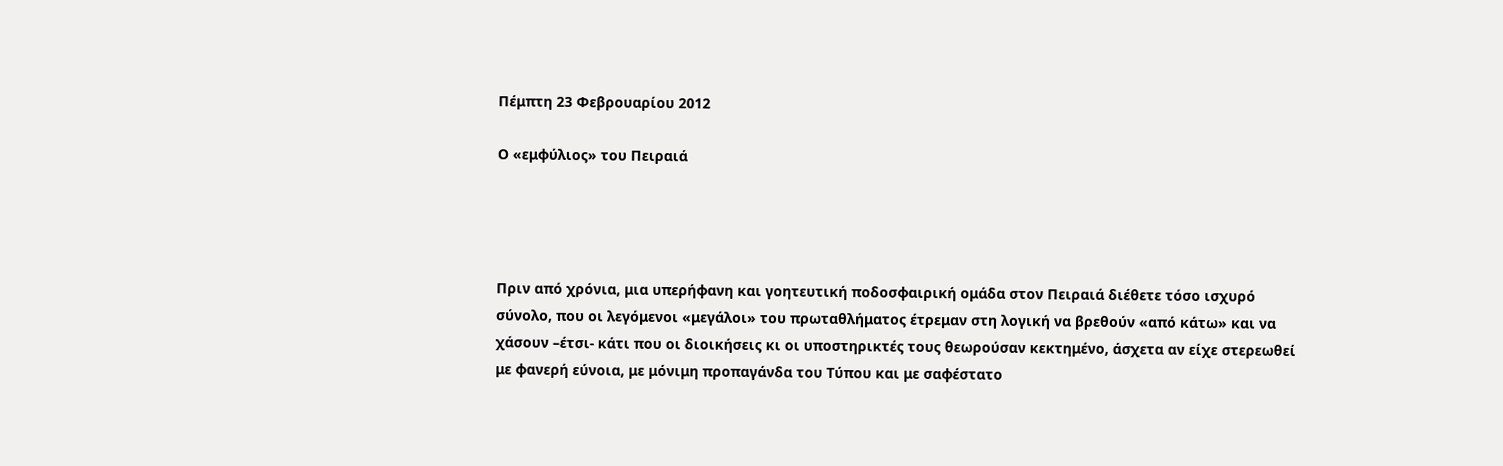Πέμπτη 23 Φεβρουαρίου 2012

Ο «εμφύλιος» του Πειραιά




Πριν από χρόνια, μια υπερήφανη και γοητευτική ποδοσφαιρική ομάδα στον Πειραιά διέθετε τόσο ισχυρό σύνολο, που οι λεγόμενοι «μεγάλοι» του πρωταθλήματος έτρεμαν στη λογική να βρεθούν «από κάτω» και να χάσουν –έτσι- κάτι που οι διοικήσεις κι οι υποστηρικτές τους θεωρούσαν κεκτημένο, άσχετα αν είχε στερεωθεί με φανερή εύνοια, με μόνιμη προπαγάνδα του Τύπου και με σαφέστατο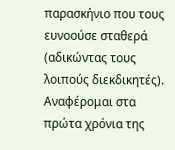παρασκήνιο που τους ευνοούσε σταθερά (αδικώντας τους λοιπούς διεκδικητές). Αναφέρομαι στα πρώτα χρόνια της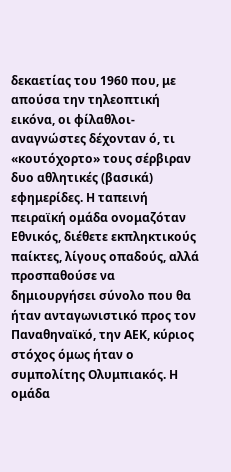δεκαετίας του 1960 που, με απούσα την τηλεοπτική εικόνα, οι φίλαθλοι- αναγνώστες δέχονταν ό, τι «κουτόχορτο» τους σέρβιραν δυο αθλητικές (βασικά) εφημερίδες. Η ταπεινή πειραϊκή ομάδα ονομαζόταν Εθνικός, διέθετε εκπληκτικούς παίκτες, λίγους οπαδούς, αλλά προσπαθούσε να δημιουργήσει σύνολο που θα ήταν ανταγωνιστικό προς τον Παναθηναϊκό, την ΑΕΚ, κύριος στόχος όμως ήταν ο συμπολίτης Ολυμπιακός. Η ομάδα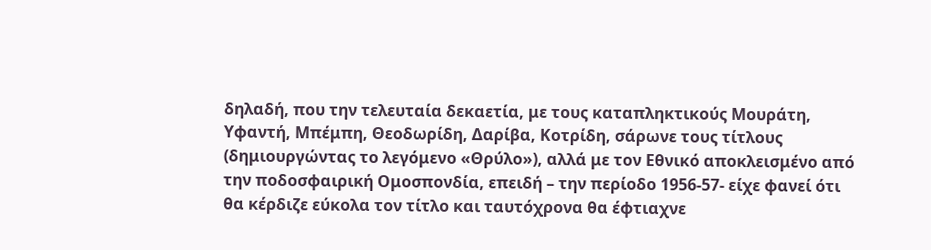δηλαδή, που την τελευταία δεκαετία, με τους καταπληκτικούς Μουράτη, Υφαντή, Μπέμπη, Θεοδωρίδη, Δαρίβα, Κοτρίδη, σάρωνε τους τίτλους (δημιουργώντας το λεγόμενο «Θρύλο»), αλλά με τον Εθνικό αποκλεισμένο από την ποδοσφαιρική Ομοσπονδία, επειδή – την περίοδο 1956-57- είχε φανεί ότι θα κέρδιζε εύκολα τον τίτλο και ταυτόχρονα θα έφτιαχνε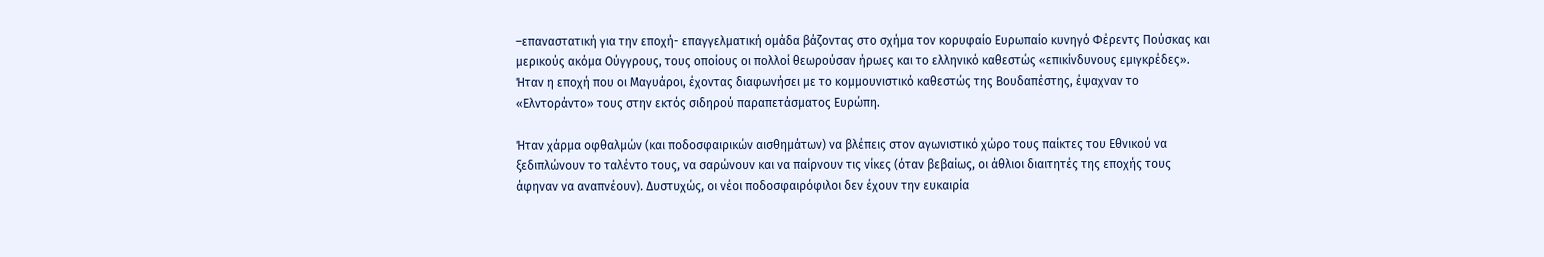–επαναστατική για την εποχή- επαγγελματική ομάδα βάζοντας στο σχήμα τον κορυφαίο Ευρωπαίο κυνηγό Φέρεντς Πούσκας και μερικούς ακόμα Ούγγρους, τους οποίους οι πολλοί θεωρούσαν ήρωες και το ελληνικό καθεστώς «επικίνδυνους εμιγκρέδες». Ήταν η εποχή που οι Μαγυάροι, έχοντας διαφωνήσει με το κομμουνιστικό καθεστώς της Βουδαπέστης, έψαχναν το «Ελντοράντο» τους στην εκτός σιδηρού παραπετάσματος Ευρώπη.

Ήταν χάρμα οφθαλμών (και ποδοσφαιρικών αισθημάτων) να βλέπεις στον αγωνιστικό χώρο τους παίκτες του Εθνικού να ξεδιπλώνουν το ταλέντο τους, να σαρώνουν και να παίρνουν τις νίκες (όταν βεβαίως, οι άθλιοι διαιτητές της εποχής τους άφηναν να αναπνέουν). Δυστυχώς, οι νέοι ποδοσφαιρόφιλοι δεν έχουν την ευκαιρία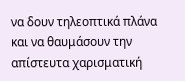να δουν τηλεοπτικά πλάνα και να θαυμάσουν την απίστευτα χαρισματική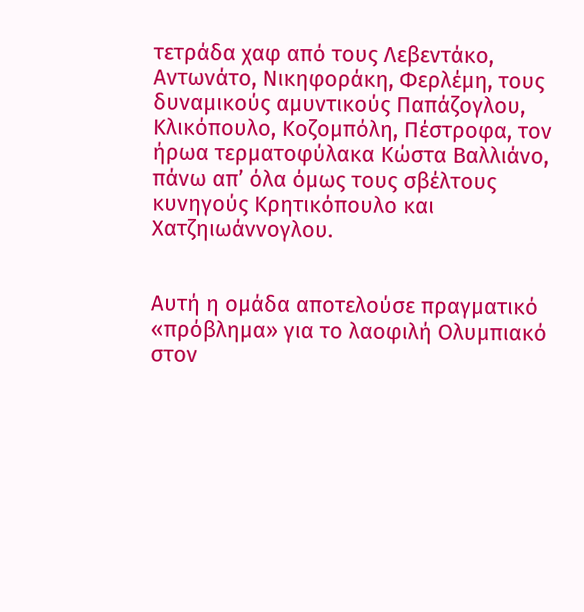τετράδα χαφ από τους Λεβεντάκο, Αντωνάτο, Νικηφοράκη, Φερλέμη, τους δυναμικούς αμυντικούς Παπάζογλου, Κλικόπουλο, Κοζομπόλη, Πέστροφα, τον ήρωα τερματοφύλακα Κώστα Βαλλιάνο, πάνω απ’ όλα όμως τους σβέλτους κυνηγούς Κρητικόπουλο και Χατζηιωάννογλου.


Αυτή η ομάδα αποτελούσε πραγματικό «πρόβλημα» για το λαοφιλή Ολυμπιακό στον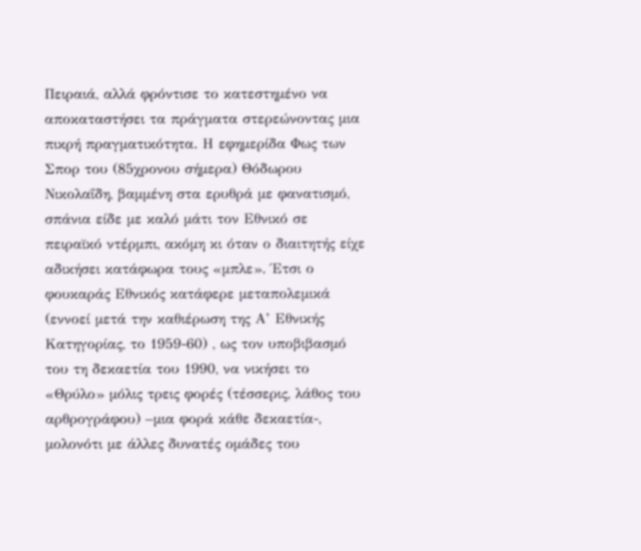Πειραιά, αλλά φρόντισε το κατεστημένο να αποκαταστήσει τα πράγματα στερεώνοντας μια πικρή πραγματικότητα. Η εφημερίδα Φως των Σπορ του (85χρονου σήμερα) Θόδωρου Νικολαΐδη, βαμμένη στα ερυθρά με φανατισμό, σπάνια είδε με καλό μάτι τον Εθνικό σε πειραϊκό ντέρμπι, ακόμη κι όταν ο διαιτητής είχε αδικήσει κατάφωρα τους «μπλε». Έτσι ο φουκαράς Εθνικός κατάφερε μεταπολεμικά (εννοεί μετά την καθιέρωση της Α’ Εθνικής Κατηγορίας, το 1959-60) , ως τον υποβιβασμό του τη δεκαετία του 1990, να νικήσει το «Θρύλο» μόλις τρεις φορές (τέσσερις, λάθος του αρθρογράφου) –μια φορά κάθε δεκαετία-, μολονότι με άλλες δυνατές ομάδες του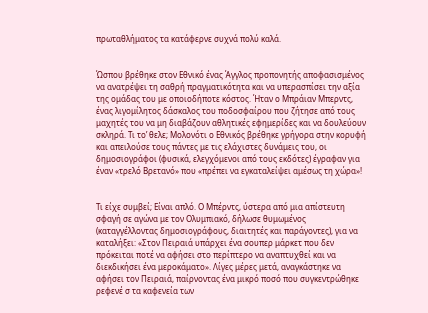πρωταθλήματος τα κατάφερνε συχνά πολύ καλά.


Ώσπου βρέθηκε στον Εθνικό ένας Άγγλος προπονητής αποφασισμένος να ανατρέψει τη σαθρή πραγματικότητα και να υπερασπίσει την αξία της ομάδας του με οποιοδήποτε κόστος. Ήταν ο Μπράιαν Μπερντς, ένας λιγομίλητος δάσκαλος του ποδοσφαίρου που ζήτησε από τους μαχητές του να μη διαβάζουν αθλητικές εφημερίδες και να δουλεύουν σκληρά. Τι το’ θελε; Μολονότι ο Εθνικός βρέθηκε γρήγορα στην κορυφή και απειλούσε τους πάντες με τις ελάχιστες δυνάμεις του, οι δημοσιογράφοι (φυσικά, ελεγχόμενοι από τους εκδότες) έγραφαν για έναν «τρελό Βρετανό» που «πρέπει να εγκαταλείψει αμέσως τη χώρα»!


Τι είχε συμβεί; Είναι απλό. Ο Μπέρντς, ύστερα από μια απίστευτη σφαγή σε αγώνα με τον Ολυμπιακό, δήλωσε θυμωμένος (καταγγέλλοντας δημοσιογράφους, διαιτητές και παράγοντες), για να καταλήξει: «Στον Πειραιά υπάρχει ένα σουπερ μάρκετ που δεν πρόκειται ποτέ να αφήσει στο περίπτερο να αναπτυχθεί και να διεκδικήσει ένα μεροκάματο». Λίγες μέρες μετά, αναγκάστηκε να αφήσει τον Πειραιά, παίρνοντας ένα μικρό ποσό που συγκεντρώθηκε ρεφενέ σ τα καφενεία των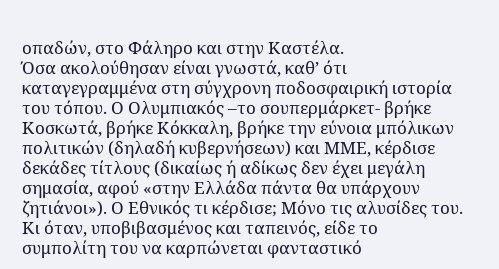οπαδών, στο Φάληρο και στην Καστέλα.
Όσα ακολούθησαν είναι γνωστά, καθ’ ότι καταγεγραμμένα στη σύγχρονη ποδοσφαιρική ιστορία του τόπου. Ο Ολυμπιακός –το σουπερμάρκετ- βρήκε Κοσκωτά, βρήκε Κόκκαλη, βρήκε την εύνοια μπόλικων πολιτικών (δηλαδή κυβερνήσεων) και ΜΜΕ, κέρδισε δεκάδες τίτλους (δικαίως ή αδίκως δεν έχει μεγάλη σημασία, αφού «στην Ελλάδα πάντα θα υπάρχουν ζητιάνοι»). Ο Εθνικός τι κέρδισε; Μόνο τις αλυσίδες του. Κι όταν, υποβιβασμένος και ταπεινός, είδε το συμπολίτη του να καρπώνεται φανταστικό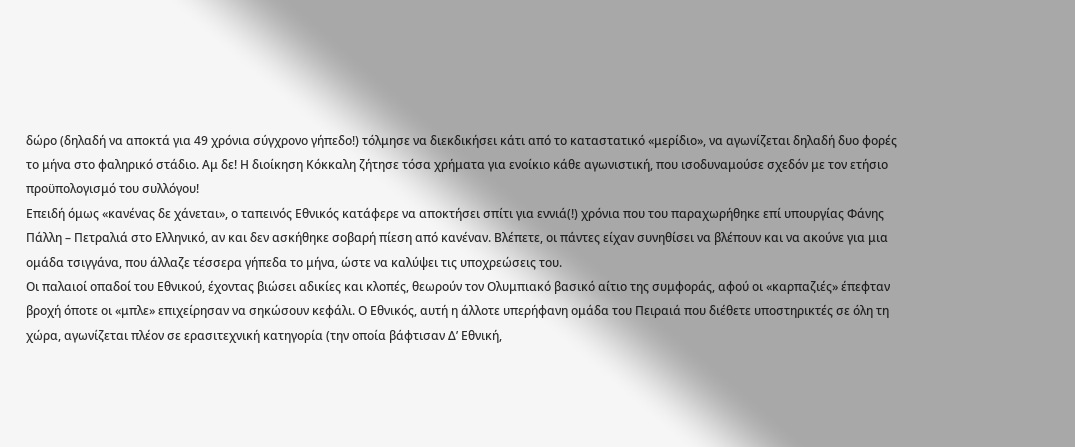δώρο (δηλαδή να αποκτά για 49 χρόνια σύγχρονο γήπεδο!) τόλμησε να διεκδικήσει κάτι από το καταστατικό «μερίδιο», να αγωνίζεται δηλαδή δυο φορές το μήνα στο φαληρικό στάδιο. Αμ δε! Η διοίκηση Κόκκαλη ζήτησε τόσα χρήματα για ενοίκιο κάθε αγωνιστική, που ισοδυναμούσε σχεδόν με τον ετήσιο προϋπολογισμό του συλλόγου!
Επειδή όμως «κανένας δε χάνεται», ο ταπεινός Εθνικός κατάφερε να αποκτήσει σπίτι για εννιά(!) χρόνια που του παραχωρήθηκε επί υπουργίας Φάνης Πάλλη – Πετραλιά στο Ελληνικό, αν και δεν ασκήθηκε σοβαρή πίεση από κανέναν. Βλέπετε, οι πάντες είχαν συνηθίσει να βλέπουν και να ακούνε για μια ομάδα τσιγγάνα, που άλλαζε τέσσερα γήπεδα το μήνα, ώστε να καλύψει τις υποχρεώσεις του.
Οι παλαιοί οπαδοί του Εθνικού, έχοντας βιώσει αδικίες και κλοπές, θεωρούν τον Ολυμπιακό βασικό αίτιο της συμφοράς, αφού οι «καρπαζιές» έπεφταν βροχή όποτε οι «μπλε» επιχείρησαν να σηκώσουν κεφάλι. Ο Εθνικός, αυτή η άλλοτε υπερήφανη ομάδα του Πειραιά που διέθετε υποστηρικτές σε όλη τη χώρα, αγωνίζεται πλέον σε ερασιτεχνική κατηγορία (την οποία βάφτισαν Δ’ Εθνική,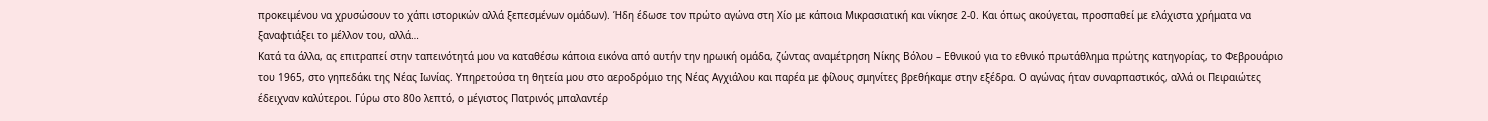προκειμένου να χρυσώσουν το χάπι ιστορικών αλλά ξεπεσμένων ομάδων). Ήδη έδωσε τον πρώτο αγώνα στη Χίο με κάποια Μικρασιατική και νίκησε 2-0. Και όπως ακούγεται, προσπαθεί με ελάχιστα χρήματα να ξαναφτιάξει το μέλλον του, αλλά…
Κατά τα άλλα, ας επιτραπεί στην ταπεινότητά μου να καταθέσω κάποια εικόνα από αυτήν την ηρωική ομάδα, ζώντας αναμέτρηση Νίκης Βόλου – Εθνικού για το εθνικό πρωτάθλημα πρώτης κατηγορίας, το Φεβρουάριο του 1965, στο γηπεδάκι της Νέας Ιωνίας. Υπηρετούσα τη θητεία μου στο αεροδρόμιο της Νέας Αγχιάλου και παρέα με φίλους σμηνίτες βρεθήκαμε στην εξέδρα. Ο αγώνας ήταν συναρπαστικός, αλλά οι Πειραιώτες έδειχναν καλύτεροι. Γύρω στο 80ο λεπτό, ο μέγιστος Πατρινός μπαλαντέρ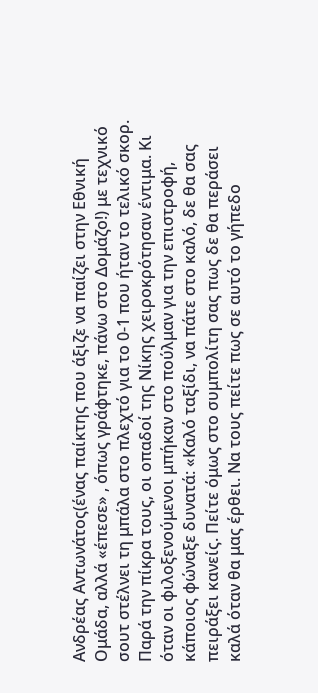Ανδρέας Αντωνάτος(ένας παίκτης που άξιζε να παίζει στην Εθνική Ομάδα, αλλά «έπεσε» , όπως γράφτηκε, πάνω στο Δομάζο!) με τεχνικό σουτ στέλνει τη μπάλα στο πλεχτό για το 0-1 που ήταν το τελικό σκορ. Παρά την πίκρα τους, οι οπαδοί της Νίκης χειροκρότησαν έντιμα. Κι όταν οι φιλοξενούμενοι μπήκαν στο πούλμαν για την επιστροφή, κάποιος φώναξε δυνατά: «Καλό ταξίδι, να πάτε στο καλό, δε θα σας πειράξει κανείς. Πείτε όμως στο συμπολίτη σας πως δε θα περάσει καλά όταν θα μας έρθει. Να τους πείτε πως σε αυτό το γήπεδο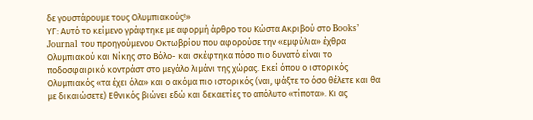δε γουστάρουμε τους Ολυμπιακούς!»
ΥΓ: Αυτό το κείμενο γράφτηκε με αφορμή άρθρο του Κώστα Ακριβού στο Books’ Journal του προηγούμενου Οκτωβρίου που αφορούσε την «εμφύλια» έχθρα Ολυμπιακού και Νίκης στο Βόλο- και σκέφτηκα πόσο πιο δυνατό είναι το ποδοσφαιρικό κοντράστ στο μεγάλο λιμάνι της χώρας. Εκεί όπου ο ιστορικός Ολυμπιακός «τα έχει όλα» και ο ακόμα πιο ιστορικός (ναι, ψάξτε το όσο θέλετε και θα με δικαιώσετε) Εθνικός βιώνει εδώ και δεκαετίες το απόλυτο «τίποτα». Κι ας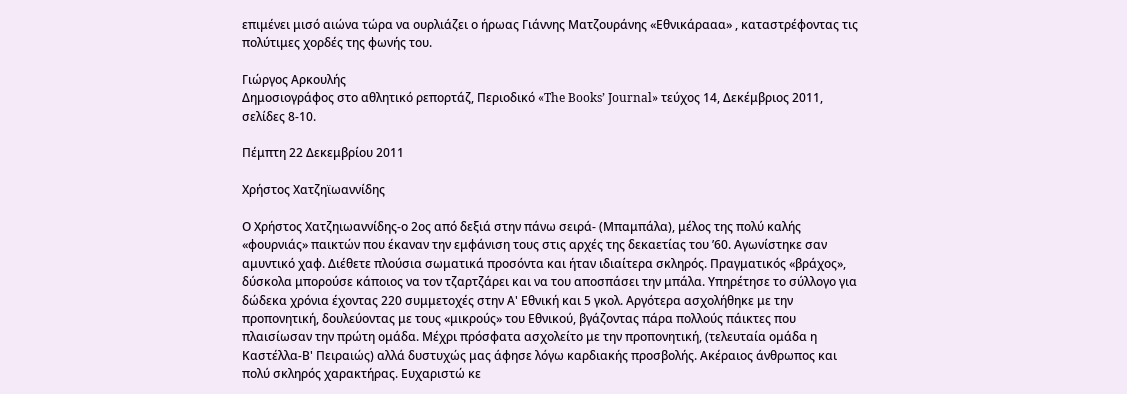επιμένει μισό αιώνα τώρα να ουρλιάζει ο ήρωας Γιάννης Ματζουράνης «Εθνικάρααα» , καταστρέφοντας τις πολύτιμες χορδές της φωνής του.

Γιώργος Αρκουλής
Δημοσιογράφος στο αθλητικό ρεπορτάζ, Περιοδικό «The Books’ Journal» τεύχος 14, Δεκέμβριος 2011, σελίδες 8-10.

Πέμπτη 22 Δεκεμβρίου 2011

Χρήστος Χατζηϊωαννίδης

Ο Χρήστος Χατζηιωαννίδης-ο 2ος από δεξιά στην πάνω σειρά- (Μπαμπάλα), μέλος της πολύ καλής «φουρνιάς» παικτών που έκαναν την εμφάνιση τους στις αρχές της δεκαετίας του ’60. Αγωνίστηκε σαν αμυντικό χαφ. Διέθετε πλούσια σωματικά προσόντα και ήταν ιδιαίτερα σκληρός. Πραγματικός «βράχος», δύσκολα μπορούσε κάποιος να τον τζαρτζάρει και να του αποσπάσει την μπάλα. Υπηρέτησε το σύλλογο για δώδεκα χρόνια έχοντας 220 συμμετοχές στην Α' Εθνική και 5 γκολ. Αργότερα ασχολήθηκε με την προπονητική, δουλεύοντας με τους «μικρούς» του Εθνικού, βγάζοντας πάρα πολλούς πάικτες που πλαισίωσαν την πρώτη ομάδα. Μέχρι πρόσφατα ασχολείτο με την προπονητική, (τελευταία ομάδα η Καστέλλα-Β' Πειραιώς) αλλά δυστυχώς μας άφησε λόγω καρδιακής προσβολής. Ακέραιος άνθρωπος και πολύ σκληρός χαρακτήρας. Ευχαριστώ κε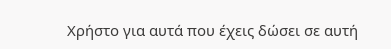Χρήστο για αυτά που έχεις δώσει σε αυτή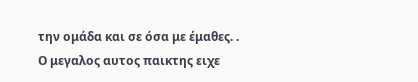την ομάδα και σε όσα με έμαθες. . Ο μεγαλος αυτος παικτης ειχε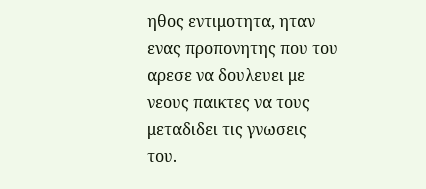ηθος εντιμοτητα, ηταν ενας προπονητης που του αρεσε να δουλευει με νεους παικτες να τους μεταδιδει τις γνωσεις του.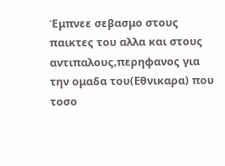Έμπνεε σεβασμο στους παικτες του αλλα και στους αντιπαλους,περηφανος για την ομαδα του(Εθνικαρα) που τοσο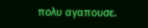πολυ αγαπουσε.